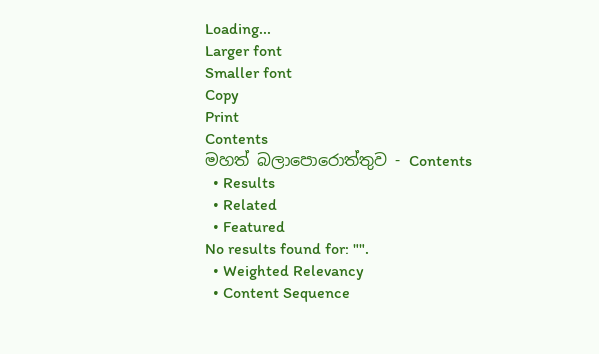Loading...
Larger font
Smaller font
Copy
Print
Contents
මහත් බලාපොරොත්තුව - Contents
  • Results
  • Related
  • Featured
No results found for: "".
  • Weighted Relevancy
  • Content Sequence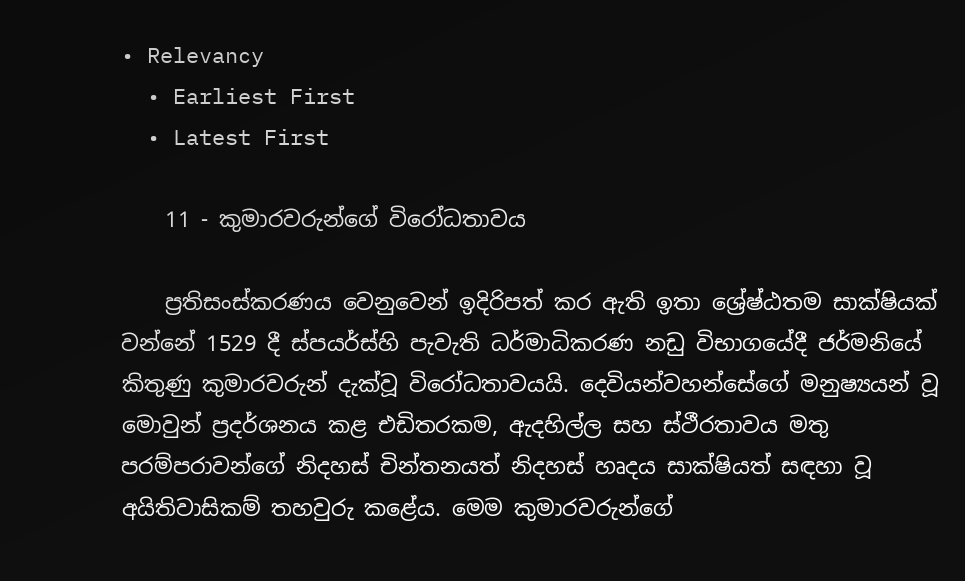• Relevancy
  • Earliest First
  • Latest First

    11 - කුමාරවරුන්ගේ විරෝධතාවය

    ප්‍රතිසංස්කරණය වෙනුවෙන් ඉදිරිපත් කර ඇති ඉතා ශ්‍රේෂ්ඨතම සාක්ෂියක් වන්නේ 1529 දී ස්පයර්ස්හි පැවැති ධර්මාධිකරණ නඩු විභාගයේදී ජර්මනියේ කිතුණු කුමාරවරුන් දැක්වූ විරෝධතාවයයි. දෙවියන්වහන්සේගේ මනුෂ්‍යයන් වූ මොවුන් ප්‍රදර්ශනය කළ එඩිතරකම, ඇදහිල්ල සහ ස්ථීරතාවය මතු පරම්පරාවන්ගේ නිදහස් චින්තනයත් නිදහස් හෘදය සාක්ෂියත් සඳහා වූ අයිතිවාසිකම් තහවුරු කළේය. මෙම කුමාරවරුන්ගේ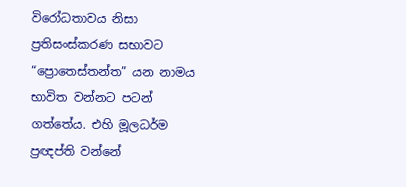විරෝධතාවය නිසා ප්‍රතිසංස්කරණ සභාවට “ප්‍රොතෙස්තන්ත” යන නාමය භාවිත වන්නට පටන් ගත්තේය. එහි මූලධර්ම ප්‍රඥප්ති වන්නේ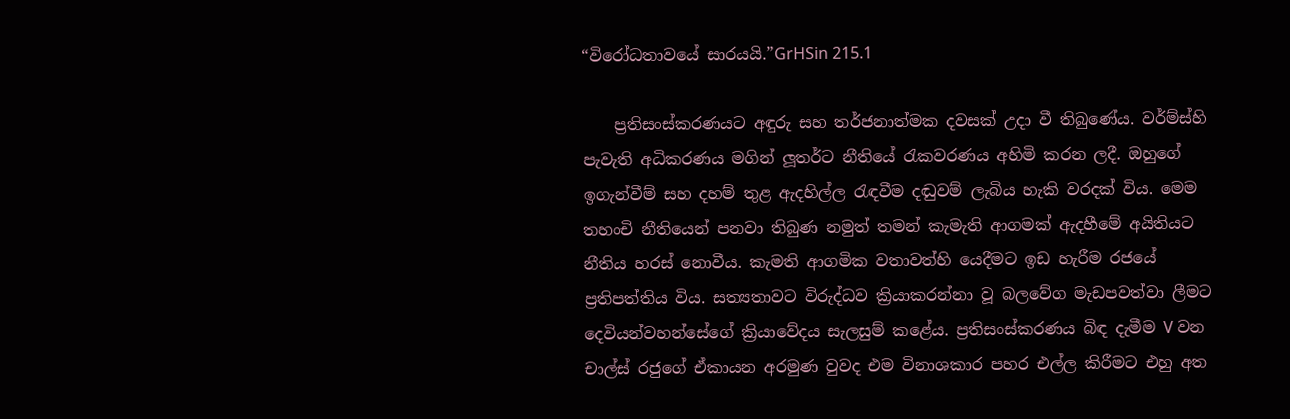“විරෝධතාවයේ සාරයයි.”GrHSin 215.1

    ප්‍රතිසංස්කරණයට අඳුරු සහ තර්ජනාත්මක දවසක් උදා වී තිබුණේය. වර්ම්ස්හි පැවැති අධිකරණය මගින් ලූතර්ට නීතියේ රැකවරණය අහිමි කරන ලදී. ඔහුගේ ඉගැන්වීම් සහ දහම් තුළ ඇදහිල්ල රැඳවීම දඬුවම් ලැබිය හැකි වරදක් විය. මෙම තහංචි නීතියෙන් පනවා තිබුණ නමුත් තමන් කැමැති ආගමක් ඇදහීමේ අයිතියට නීතිය හරස් නොවීය. කැමති ආගමික වතාවත්හි යෙදීමට ඉඩ හැරීම රජයේ ප්‍රතිපත්තිය විය. සත්‍යතාවට විරුද්ධව ක්‍රියාකරන්නා වූ බලවේග මැඩපවත්වා ලීමට දෙවියන්වහන්සේගේ ක්‍රියාවේදය සැලසුම් කළේය. ප්‍රතිසංස්කරණය බිඳ දැමීම V වන චාල්ස් රජුගේ ඒකායන අරමුණ වුවද එම විනාශකාර පහර එල්ල කිරීමට එහු අත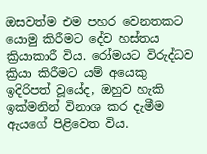ඔසවත්ම එම පහර වෙනතකට යොමු කිරීමට දේව හස්තය ක්‍රියාකාරී විය. රෝමයට විරුද්ධව ක්‍රියා කිරීමට යම් අයෙකු ඉදිරිපත් වූයේද, ඔහුව හැකි ඉක්මනින් විනාශ කර දැමීම ඇයගේ පිළිවෙත විය.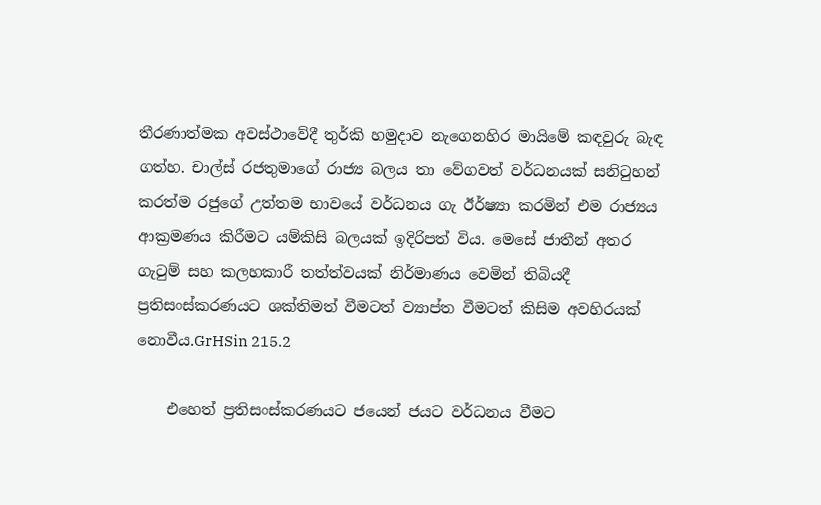තීරණාත්මක අවස්ථාවේදී තුර්කි හමුදාව නැගෙනහිර මායිමේ කඳවුරු බැඳ ගත්හ. චාල්ස් රජතුමාගේ රාජ්‍ය බලය තා වේගවත් වර්ධනයක් සනිටුහන් කරත්ම රජුගේ උත්තම භාවයේ වර්ධනය ගැ ඊර්ෂ්‍යා කරමින් එම රාජ්‍යය ආක්‍රමණය කිරීමට යම්කිසි බලයක් ඉදිරිපත් විය. මෙසේ ජාතීන් අතර ගැටුම් සහ කලහකාරී තත්ත්වයක් නිර්මාණය වෙමින් තිබියදී ප්‍රතිසංස්කරණයට ශක්තිමත් වීමටත් ව්‍යාප්ත වීමටත් කිසිම අවහිරයක් නොවීය.GrHSin 215.2

    එහෙත් ප්‍රතිසංස්කරණයට ජයෙන් ජයට වර්ධනය වීමට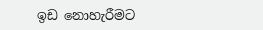ඉඩ නොහැරීමට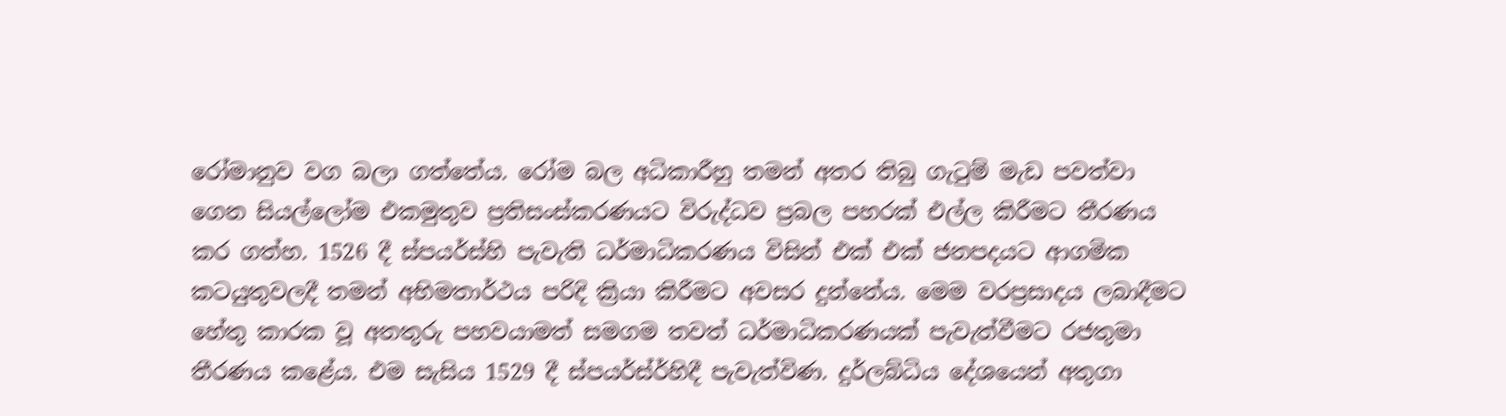රෝමානුව වග බලා ගත්තේය. රෝම බල අධිකාරීහු තමන් අතර තිබු ගැටුම් මැඩ පවත්වා ගෙන සියල්ලෝම එකමුතුව ප්‍රතිසංස්කරණයට විරුද්ධව ප්‍රබල පහරක් එල්ල කිරීමට තීරණය කර ගත්හ. 1526 දී ස්පයර්ස්හි පැවැති ධර්මාධිකරණය විසින් එක් එක් ජනපදයට ආගමික කටයුතුවලදී තමන් අභිමතාර්ථය පරිදි ක්‍රියා කිරීමට අවසර දුන්නේය. මෙම වරප්‍රසාදය ලබාදීමට හේතු කාරක වූ අනතුරු පහවයාමත් සමගම තවත් ධර්මාධිකරණයක් පැවැත්වීමට රජතුමා තීරණය කළේය. එම සැසිය 1529 දී ස්පයර්ස්ර්හිදී පැවැත්විණ. දුර්ලබ්ධිය දේශයෙන් අතුගා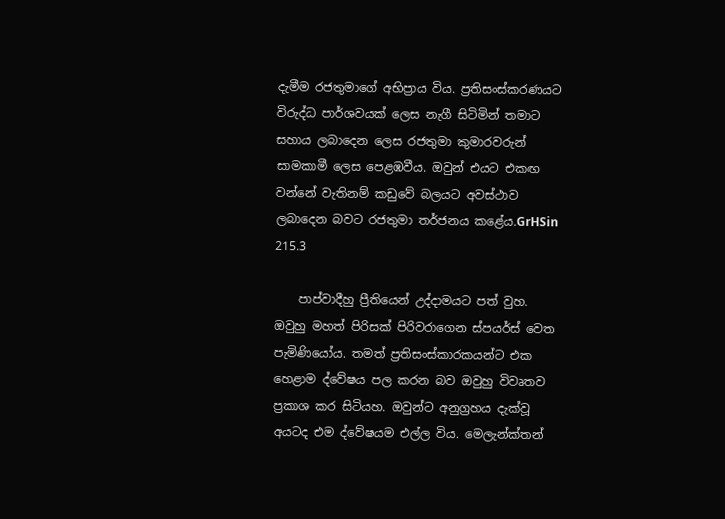දැමීම රජතුමාගේ අභිප්‍රාය විය. ප්‍රතිසංස්කරණයට විරුද්ධ පාර්ශවයක් ලෙස නැගී සිටිමින් තමාට සහාය ලබාදෙන ලෙස රජතුමා කුමාරවරුන් සාමකාමී ලෙස පෙළඹවීය. ඔවුන් එයට එකඟ වන්නේ වැතිනම් කඩුවේ බලයට අවස්ථාව ලබාදෙන බවට රජතුමා තර්ජනය කළේය.GrHSin 215.3

    පාප්වාදීහු ප්‍රීතියෙන් උද්දාමයට පත් වුහ. ඔවුහු මහත් පිරිසක් පිරිවරාගෙන ස්පයර්ස් වෙත පැමිණියෝය. තමත් ප්‍රතිසංස්කාරකයන්ට එක හෙළාම ද්වේෂය පල කරන බව ඔවුහු විවෘතව ප්‍රකාශ කර සිටියහ. ඔවුන්ට අනුග්‍රහය දැක්වූ අයටද එම ද්වේෂයම එල්ල විය. මෙලැන්ක්තන්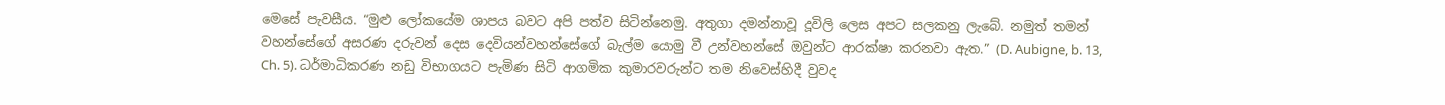මෙසේ පැවසීය. “මුළු ලෝකයේම ශාපය බවට අපි පත්ව සිටින්නෙමු. අතුගා දමන්නාවූ දූවිලි ලෙස අපට සලකනු ලැබේ. නමුත් තමන් වහන්සේගේ අසරණ දරුවන් දෙස දෙවියන්වහන්සේගේ බැල්ම යොමු වී උන්වහන්සේ ඔවුන්ට ආරක්ෂා කරනවා ඇත.” (D. Aubigne, b. 13, Ch. 5). ධර්මාධිකරණ නඩු විභාගයට පැමිණ සිටි ආගමික කුමාරවරුන්ට තම නිවෙස්හිදී වුවද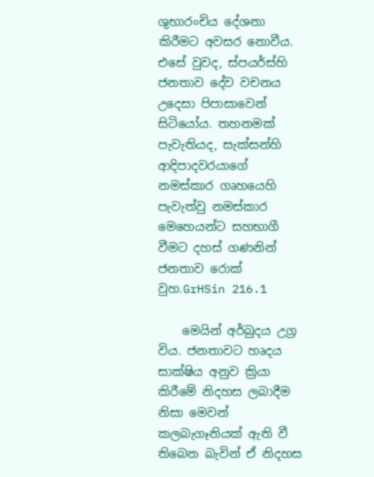ශුභාරංචිය දේශනා කිරීමට අවසර නොවීය. එසේ වුවද, ස්පයර්ස්හි ජනතාව දේව වචනය උදෙසා පිපාසාවෙන් සිටියෝය. තහනමක් පැවැතියද, සැක්සන්හි ආදිපාදවරයාගේ නමස්කාර ගෘහයෙහි පැවැත්වු නමස්කාර මෙහෙයන්ට සහභාගී වීමට දහස් ගණනින් ජනතාව රොක් වුහ.GrHSin 216.1

    මෙයින් අර්බුදය උග්‍ර විය. ජනතාවට හෘදය සාක්ෂිය අනුව ක්‍රියා කිරීමේ නිදහස ලබාදීම නිසා මෙවන් කලබැගෑනියක් ඇති වී තිබෙන බැවින් ඒ නිදහස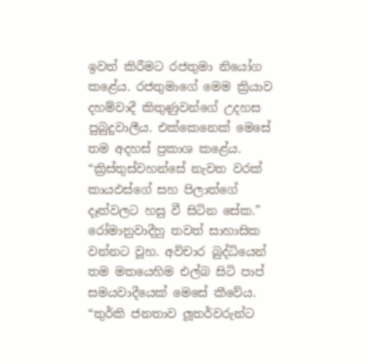ඉවත් කිරීමට රජතුමා නියෝග කළේය. රජතුමාගේ මෙම ක්‍රියාව දහම්වාදී කිතුණුවන්ගේ උදහස පුබුදුවාලීය. එක්කෙනෙක් මෙසේ තම අදහස් ප්‍රකාශ කළේය. “ක්‍රිස්තුස්වහන්සේ නැවත වරක් කායඵස්ගේ සහ පිලාත්ගේ දෑත්වලට හසු වී සිටින සේක.” රෝමානුවාදීහු තවත් සාහාසික වන්නට වූහ. අවිචාර බුද්ධියෙන් තම මතයෙහිම එල්බ සිටි පාප් සමයවාදීයෙක් මෙසේ කීවේය. “තුර්කි ජනතාව ලූතර්වරුන්ට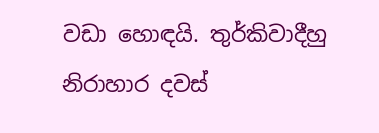වඩා හොඳයි. තුර්කිවාදීහු නිරාහාර දවස්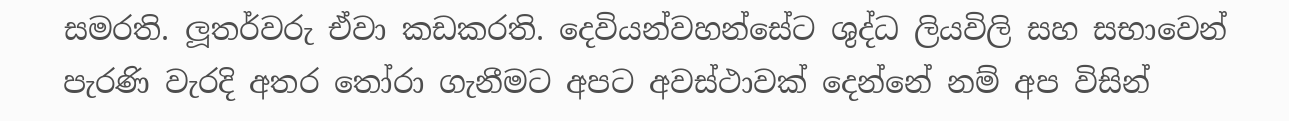සමරති. ලූතර්වරු ඒවා කඩකරති. දෙවියන්වහන්සේට ශුද්ධ ලියවිලි සහ සභාවෙන් පැරණි වැරදි අතර තෝරා ගැනීමට අපට අවස්ථාවක් දෙන්නේ නම් අප විසින්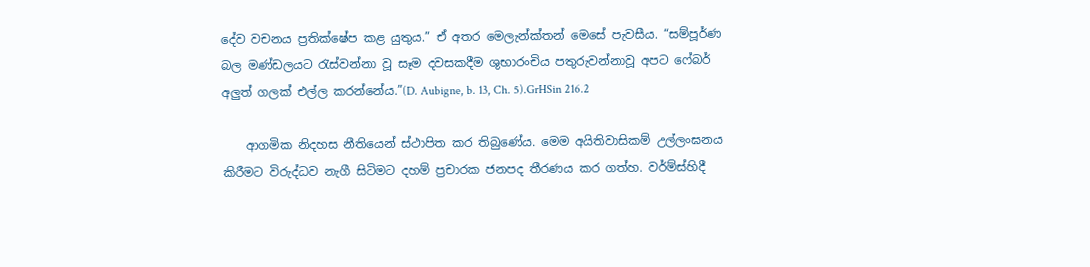දේව වචනය ප්‍රතික්ෂේප කළ යුතුය.” ඒ අතර මෙලැන්ක්තන් මෙසේ පැවසීය. “සම්පූර්ණ බල මණ්ඩලයට රැස්වන්නා වූ සෑම දවසකදීම ශුභාරංචිය පතුරුවන්නාවූ අපට ෆේබර් අලුත් ගලක් එල්ල කරන්නේය.”(D. Aubigne, b. 13, Ch. 5).GrHSin 216.2

    ආගමික නිදහස නීතියෙන් ස්ථාපිත කර තිබුණේය. මෙම අයිතිවාසිකම් උල්ලංඝනය කිරීමට විරුද්ධව නැගී සිටිමට දහම් ප්‍රචාරක ජනපද තීරණය කර ගත්හ. වර්ම්ස්හිදී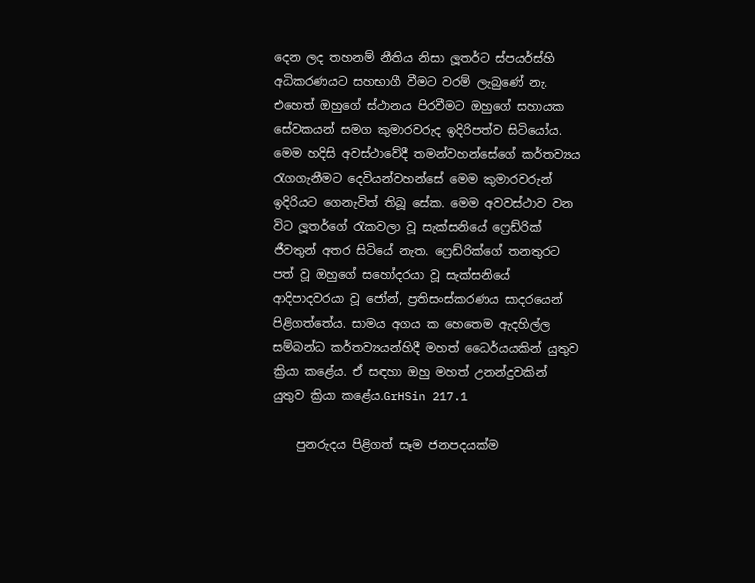දෙන ලද තහනම් නීතිය නිසා ලූතර්ට ස්පයර්ස්හි අධිකරණයට සහභාගී වීමට වරම් ලැබුණේ නැ. එහෙත් ඔහුගේ ස්ථානය පිරවීමට ඔහුගේ සහායක සේවකයන් සමග කුමාරවරුද ඉදිරිපත්ව සිටියෝය. මෙම හදිසි අවස්ථාවේදී තමන්වහන්සේගේ කර්තව්‍යය රැගගැනීමට දෙවියන්වහන්සේ මෙම කුමාරවරුන් ඉදිරියට ගෙනැවිත් තිබූ සේක. මෙම අවවස්ථාව වන විට ලූතර්ගේ රැකවලා වූ සැක්සනියේ ෆ්‍රෙඩ්රික් ජීවතුන් අතර සිටියේ නැත. ෆ්‍රෙඩ්රික්ගේ තනතුරට පත් වූ ඔහුගේ සහෝදරයා වූ සැක්සනියේ ආදිපාදවරයා වූ ජෝන්, ප්‍රතිසංස්කරණය සාදරයෙන් පිළිගත්තේය. සාමය අගය ක හෙතෙම ඇදහිල්ල සම්බන්ධ කර්තව්‍යයන්හිදී මහත් ධෛර්යයකින් යුතුව ක්‍රියා කළේය. ඒ සඳහා ඔහු මහත් උනන්දුවකින් යුතුව ක්‍රියා කළේය.GrHSin 217.1

    පුනරුදය පිළිගත් සෑම ජනපදයක්ම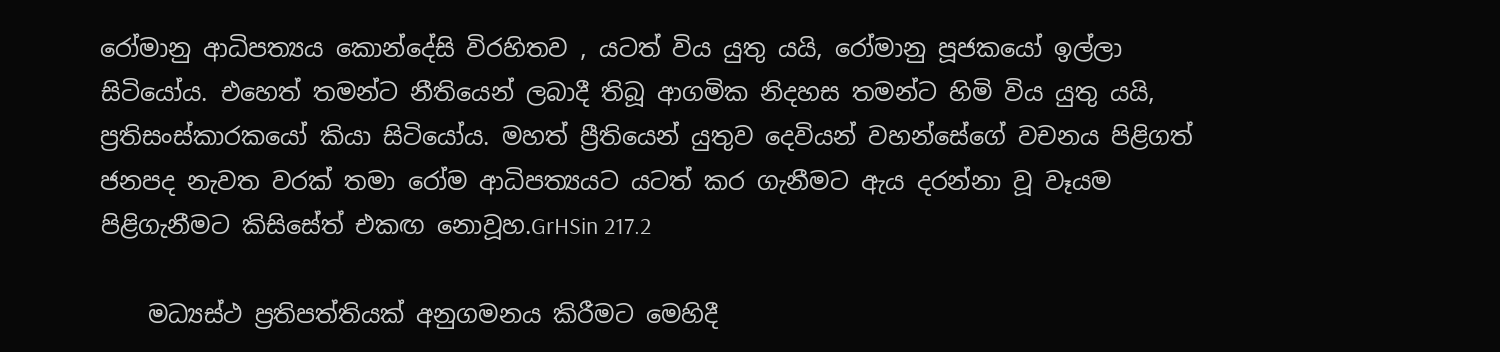රෝමානු ආධිපත්‍යය කොන්දේසි විරහිතව , යටත් විය යුතු යයි, රෝමානු පූජකයෝ ඉල්ලා සිටියෝය. එහෙත් තමන්ට නීතියෙන් ලබාදී තිබූ ආගමික නිදහස තමන්ට හිමි විය යුතු යයි, ප්‍රතිසංස්කාරකයෝ කියා සිටියෝය. මහත් ප්‍රීතියෙන් යුතුව දෙවියන් වහන්සේගේ වචනය පිළිගත් ජනපද නැවත වරක් තමා රෝම ආධිපත්‍යයට යටත් කර ගැනීමට ඇය දරන්නා වූ වෑයම පිළිගැනීමට කිසිසේත් එකඟ නොවූහ.GrHSin 217.2

    මධ්‍යස්ථ ප්‍රතිපත්තියක් අනුගමනය කිරීමට මෙහිදී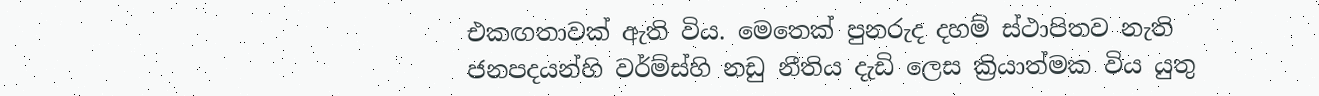එකඟතාවක් ඇති විය. මෙතෙක් පුනරුද දහම් ස්ථාපිතව නැති ජනපදයන්හි වර්ම්ස්හි නඩු නීතිය දැඩි ලෙස ක්‍රියාත්මක විය යුතු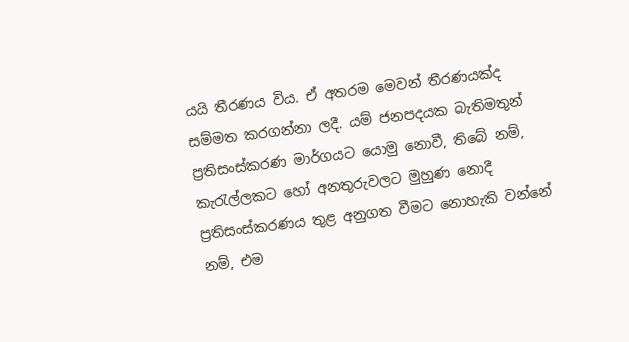යයි තීරණය විය. ඒ අතරම මෙවන් තීරණයක්ද සම්මත කරගන්නා ලදී. යම් ජනපදයක බැතිමතුන් ප්‍රතිසංස්කරණ මාර්ගයට යොමු නොවී, තිබේ නම්, කැරැල්ලකට හෝ අනතුරුවලට මුහුණ නොදී ප්‍රතිසංස්කරණය තුළ අනුගත වීමට නොහැකි වන්නේ නම්, එම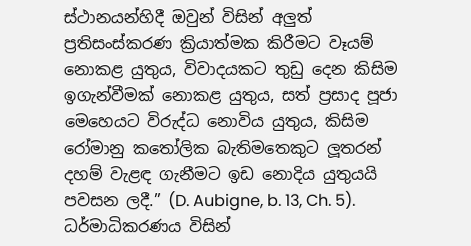ස්ථානයන්හිදී ඔවුන් විසින් අලුත් ප්‍රතිසංස්කරණ ක්‍රියාත්මක කිරීමට වෑයම් නොකළ යුතුය, විවාදයකට තුඩු දෙන කිසිම ඉගැන්වීමක් නොකළ යුතුය, සත් ප්‍රසාද පූජා මෙහෙයට විරුද්ධ නොවිය යුතුය, කිසිම රෝමානු කතෝලික බැතිමතෙකුට ලූතරන් දහම් වැළඳ ගැනීමට ඉඩ නොදිය යුතුයයි පවසන ලදී.” (D. Aubigne, b. 13, Ch. 5). ධර්මාධිකරණය විසින්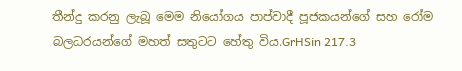තීන්දු කරනු ලැබූ මෙම නියෝගය පාප්වාදී පූජකයන්ගේ සහ රෝම බලධරයන්ගේ මහත් සතුටට හේතු විය.GrHSin 217.3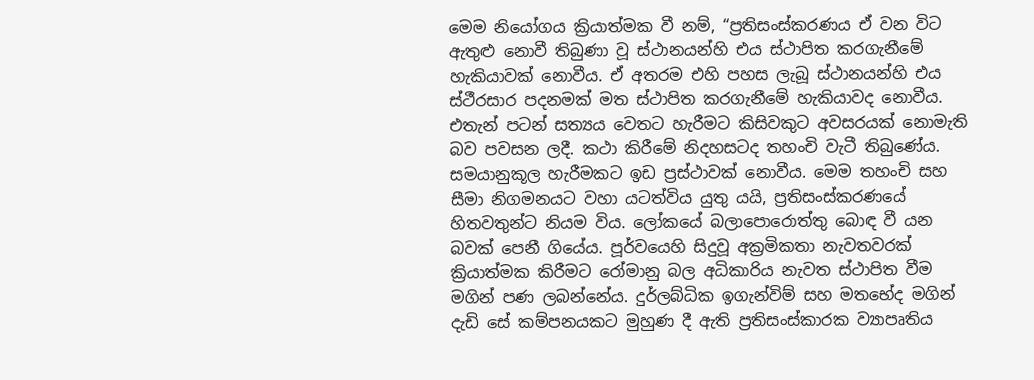මෙම නියෝගය ක්‍රියාත්මක වී නම්, “ප්‍රතිසංස්කරණය ඒ වන විට ඇතුළු නොවී තිබුණා වූ ස්ථානයන්හි එය ස්ථාපිත කරගැනීමේ හැකියාවක් නොවීය. ඒ අතරම එහි පහස ලැබූ ස්ථානයන්හි එය ස්ථීරසාර පදනමක් මත ස්ථාපිත කරගැනීමේ හැකියාවද නොවීය. එතැන් පටන් සත්‍යය වෙතට හැරීමට කිසිවකුට අවසරයක් නොමැති බව පවසන ලදී. කථා කිරීමේ නිදහසටද තහංචි වැටී තිබුණේය. සමයානුකූල හැරීමකට ඉඩ ප්‍රස්ථාවක් නොවීය. මෙම තහංචි සහ සීමා නිගමනයට වහා යටත්විය යුතු යයි, ප්‍රතිසංස්කරණයේ හිතවතුන්ට නියම විය. ලෝකයේ බලාපොරොත්තු බොඳ වී යන බවක් පෙනී ගියේය. පූර්වයෙහි සිදුවූ අක්‍රමිකතා නැවතවරක් ක්‍රියාත්මක කිරීමට රෝමානු බල අධිකාරිය නැවත ස්ථාපිත වීම මගින් පණ ලබන්නේය. දුර්ලබ්ධික ඉගැන්විම් සහ මතභේද මගින් දැඩි සේ කම්පනයකට මුහුණ දී ඇති ප්‍රතිසංස්කාරක ව්‍යාපෘතිය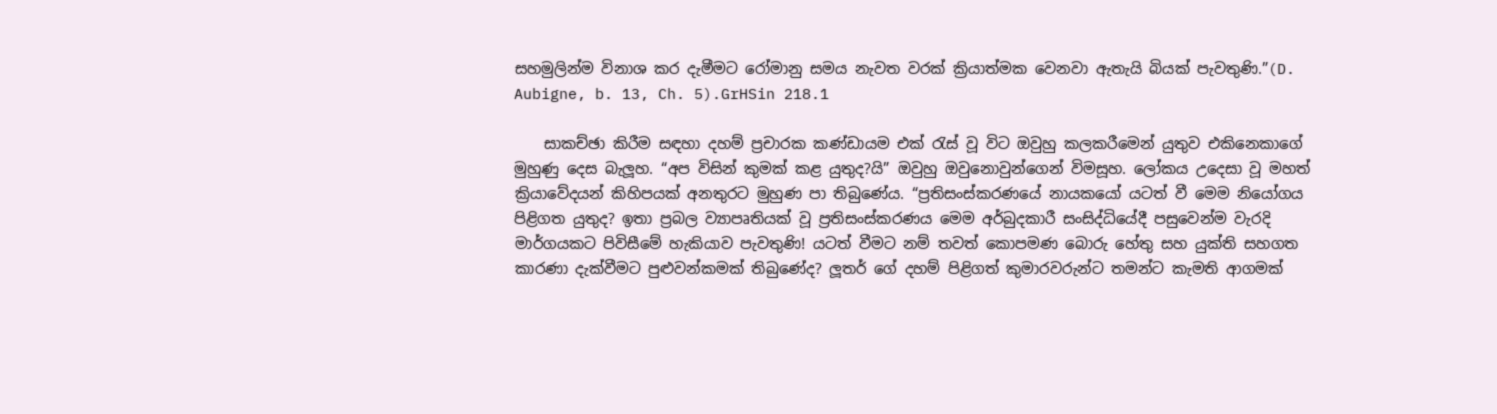සහමුලින්ම විනාශ කර දැමීමට රෝමානු සමය නැවත වරක් ක්‍රියාත්මක වෙනවා ඇතැයි බියක් පැවතුණි.”(D. Aubigne, b. 13, Ch. 5).GrHSin 218.1

    සාකච්ඡා කිරීම සඳහා දහම් ප්‍රචාරක කණ්ඩායම එක් රැස් වූ විට ඔවුහු කලකරීමෙන් යුතුව එකිනෙකාගේ මුහුණු දෙස බැලූහ. “අප විසින් කුමක් කළ යුතුද?යි” ඔවුහු ඔවුනොවුන්ගෙන් විමසූහ. ලෝකය උදෙසා වූ මහත් ක්‍රියාවේදයන් කිහිපයක් අනතුරට මුහුණ පා තිබුණේය. “ප්‍රතිසංස්කරණයේ නායකයෝ යටත් වී මෙම නියෝගය පිළිගත යුතුද? ඉතා ප්‍රබල ව්‍යාපෘතියක් වූ ප්‍රතිසංස්කරණය මෙම අර්බුදකාරී සංසිද්ධියේදී පසුවෙන්ම වැරදි මාර්ගයකට පිවිසීමේ හැකියාව පැවතුණි! යටත් වීමට නම් තවත් කොපමණ බොරු හේතු සහ යුක්ති සහගත කාරණා දැක්වීමට පුළුවන්කමක් තිබුණේද? ලූතර් ගේ දහම් පිළිගත් කුමාරවරුන්ට තමන්ට කැමති ආගමක්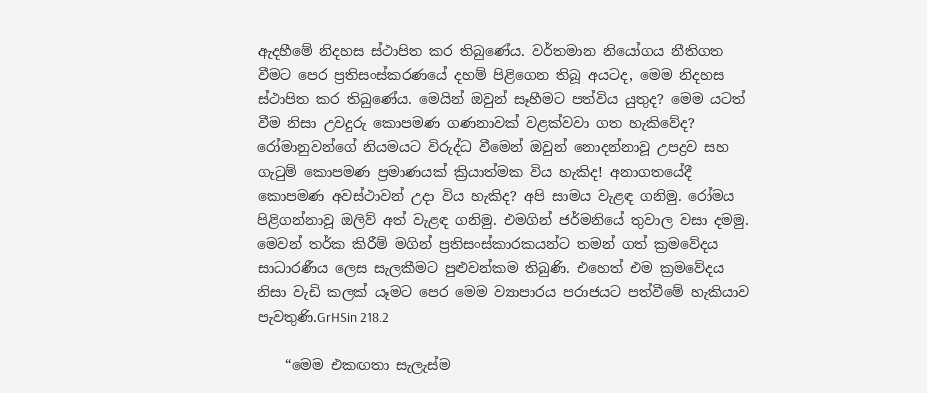ඇදහීමේ නිදහස ස්ථාපිත කර තිබුණේය. වර්තමාන නියෝගය නීතිගත වීමට පෙර ප්‍රතිසංස්කරණයේ දහම් පිළිගෙන තිබූ අයටද, මෙම නිදහස ස්ථාපිත කර තිබුණේය. මෙයින් ඔවුන් සෑහීමට පත්විය යුතුද? මෙම යටත් වීම නිසා උවදුරු කොපමණ ගණනාවක් වළක්වවා ගත හැකිවේද? රෝමානුවන්ගේ නියමයට විරුද්ධ වීමෙන් ඔවුන් නොදන්නාවූ උපද්‍රව සහ ගැටුම් කොපමණ ප්‍රමාණයක් ක්‍රියාත්මක විය හැකිද! අනාගතයේදී කොපමණ අවස්ථාවන් උදා විය හැකිද? අපි සාමය වැළඳ ගනිමු. රෝමය පිළිගන්නාවූ ඔලිව් අත් වැළඳ ගනිමු. එමගින් ජර්මනියේ තුවාල වසා දමමු. මෙවන් තර්ක කිරීම් මගින් ප්‍රතිසංස්කාරකයන්ට තමන් ගත් ක්‍රමවේදය සාධාරණීය ලෙස සැලකීමට පුළුවන්කම තිබුණි. එහෙත් එම ක්‍රමවේදය නිසා වැඩි කලක් යෑමට පෙර මෙම ව්‍යාපාරය පරාජයට පත්වීමේ හැකියාව පැවතුණි.GrHSin 218.2

    “මෙම එකඟතා සැලැස්ම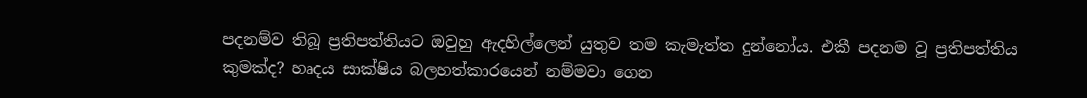පදනම්ව තිබූ ප්‍රතිපත්තියට ඔවුහු ඇදහිල්ලෙන් යුතුව තම කැමැත්ත දුන්නෝය. එකී පදනම වූ ප්‍රතිපත්තිය කුමක්ද? හෘදය සාක්ෂිය බලහත්කාරයෙන් නම්මවා ගෙන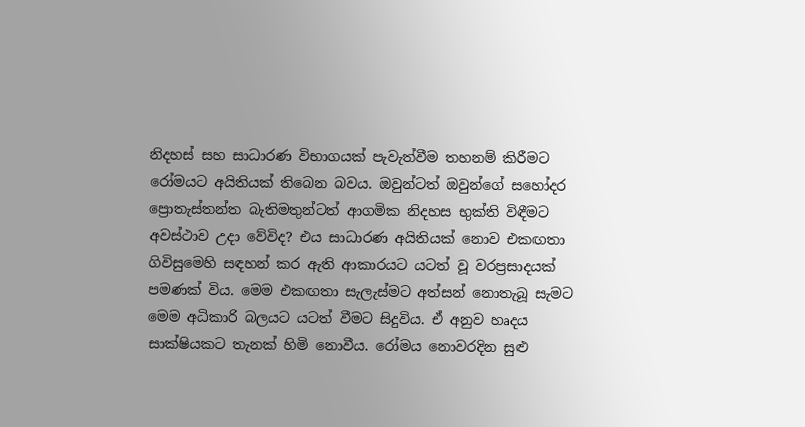නිදහස් සහ සාධාරණ විභාගයක් පැවැත්වීම තහනම් කිරීමට රෝමයට අයිතියක් තිබෙන බවය. ඔවුන්ටත් ඔවුන්ගේ සහෝදර ප්‍රොතැස්තන්ත බැතිමතුන්ටත් ආගමික නිදහස භුක්ති විඳීමට අවස්ථාව උදා වේවිද? එය සාධාරණ අයිතියක් නොව එකඟතා ගිවිසුමෙහි සඳහන් කර ඇති ආකාරයට යටත් වූ වරප්‍රසාදයක් පමණක් විය. මෙම එකඟතා සැලැස්මට අත්සන් නොතැබූ සැමට මෙම අධිකාරි බලයට යටත් වීමට සිදුවිය. ඒ අනුව හෘදය සාක්ෂියකට තැනක් හිමි නොවීය. රෝමය නොවරදින සුළු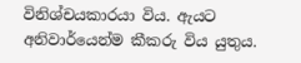විනිශ්චයකාරයා විය. ඇයට අනිවාර්යෙන්ම කීකරු විය යුතුය.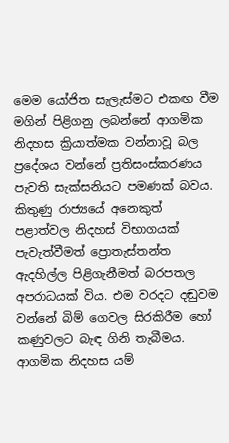මෙම යෝජිත සැලැස්මට එකඟ වීම මගින් පිළිගනු ලබන්නේ ආගමික නිදහස ක්‍රියාත්මක වන්නාවූ බල ප්‍රදේශය වන්නේ ප්‍රතිසංස්කරණය පැවති සැක්සනියට පමණක් බවය. කිතුණු රාජ්‍යයේ අනෙකුත් පළාත්වල නිදහස් විභාගයක් පැවැත්වීමත් ප්‍රොතැස්තන්ත ඇදහිල්ල පිළිගැනීමත් බරපතල අපරාධයක් විය. එම වරදට දඬුවම වන්නේ බිම් ගෙවල සිරකිරීම හෝ කණුවලට බැඳ ගිනි තැබීමය. ආගමික නිදහස යම්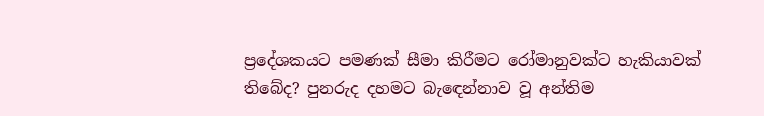ප්‍රදේශකයට පමණක් සීමා කිරීමට රෝමානුවක්ට හැකියාවක් තිබේද? පුනරුද දහමට බැඳෙන්නාව වූ අන්තිම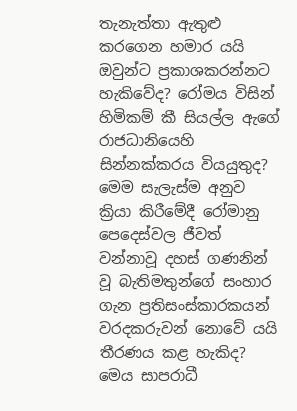තැනැත්තා ඇතුළු කරගෙන හමාර යයි ඔවුන්ට ප්‍රකාශකරන්නට හැකිවේද? රෝමය විසින් හිමිකම් කී සියල්ල ඇගේ රාජධානියෙහි සින්නක්කරය වියයුතුද? මෙම සැලැස්ම අනුව ක්‍රියා කිරීමේදී රෝමානු පෙදෙස්වල ජීවත් වන්නාවූ දහස් ගණනින් වූ බැතිමතුන්ගේ සංහාර ගැන ප්‍රතිසංස්කාරකයන් වරදකරුවන් නොවේ යයි තීරණය කළ හැකිද? මෙය සාපරාධී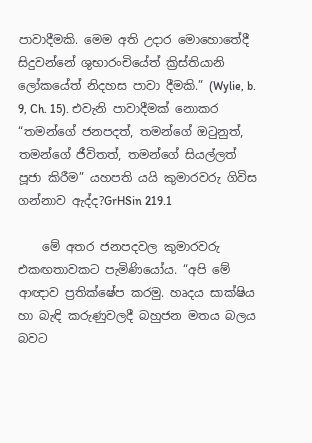පාවාදීමකි. මෙම අති උදාර මොහොතේදී සිදුවන්නේ ශුභාරංචියේත් ක්‍රිස්තියානි ලෝකයේත් නිදහස පාවා දීමකි.” (Wylie, b. 9, Ch. 15). එවැනි පාවාදීමක් නොකර “තමන්ගේ ජනපදත්, තමන්ගේ ඔටුනුත්, තමන්ගේ ජීවිතත්, තමන්ගේ සියල්ලත් පූජා කිරීම” යහපති යයි කුමාරවරු ගිවිස ගන්නාව ඇද්ද?GrHSin 219.1

    මේ අතර ජනපදවල කුමාරවරු එකඟතාවකට පැමිණියෝය. “අපි මේ ආඥාව ප්‍රතික්ෂේප කරමු. හෘදය සාක්ෂිය හා බැඳි කරුණුවලදී බහුජන මතය බලය බවට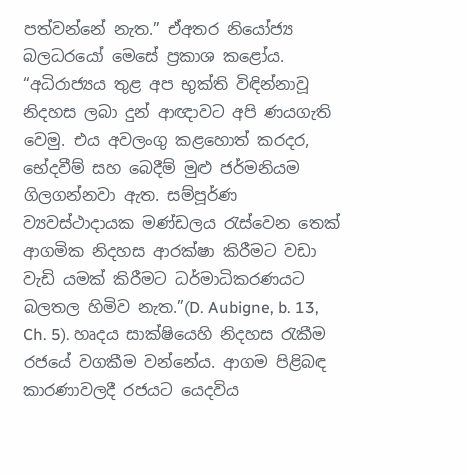පත්වන්නේ නැත.” ඒඅතර නියෝජ්‍ය බලධරයෝ මෙසේ ප්‍රකාශ කළෝය. “අධිරාජ්‍යය තුළ අප භුක්ති විඳින්නාවූ නිදහස ලබා දුන් ආඥාවට අපි ණයගැති වෙමු. එය අවලංගු කළහොත් කරදර, භේදවීම් සහ බෙදීම් මුළු ජර්මනියම ගිලගන්නවා ඇත. සම්පූර්ණ ව්‍යවස්ථාදායක මණ්ඩලය රැස්වෙන තෙක් ආගමික නිදහස ආරක්ෂා කිරීමට වඩා වැඩි යමක් කිරීමට ධර්මාධිකරණයට බලතල හිමිව නැත.”(D. Aubigne, b. 13, Ch. 5). හෘදය සාක්ෂියෙහි නිදහස රැකීම රජයේ වගකීම වන්නේය. ආගම පිළිබඳ කාරණාවලදී රජයට යෙදවිය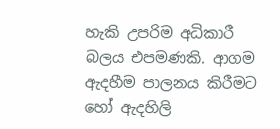හැකි උපරිම අධිකාරී බලය එපමණකි. ආගම ඇදහීම පාලනය කිරීමට හෝ ඇදහිලි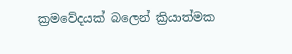ක්‍රමවේදයක් බලෙන් ක්‍රියාත්මක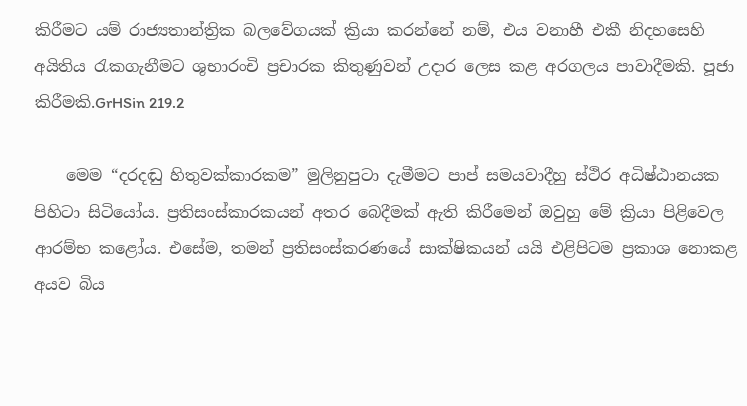කිරීමට යම් රාජ්‍යතාන්ත්‍රික බලවේගයක් ක්‍රියා කරන්නේ නම්, එය වනාහී එකී නිදහසෙහි අයිතිය රැකගැනීමට ශුභාරංචි ප්‍රචාරක කිතුණුවන් උදාර ලෙස කළ අරගලය පාවාදීමකි. පූජා කිරීමකි.GrHSin 219.2

    මෙම “දරදඬු හිතුවක්කාරකම” මුලිනුපුටා දැමීමට පාප් සමයවාදීහු ස්ථිර අධිෂ්ඨානයක පිහිටා සිටියෝය. ප්‍රතිසංස්කාරකයන් අතර බෙදීමක් ඇති කිරීමෙන් ඔවුහු මේ ක්‍රියා පිළිවෙල ආරම්භ කළෝය. එසේම, තමන් ප්‍රතිසංස්කරණයේ සාක්ෂිකයන් යයි එළිපිටම ප්‍රකාශ නොකළ අයව බිය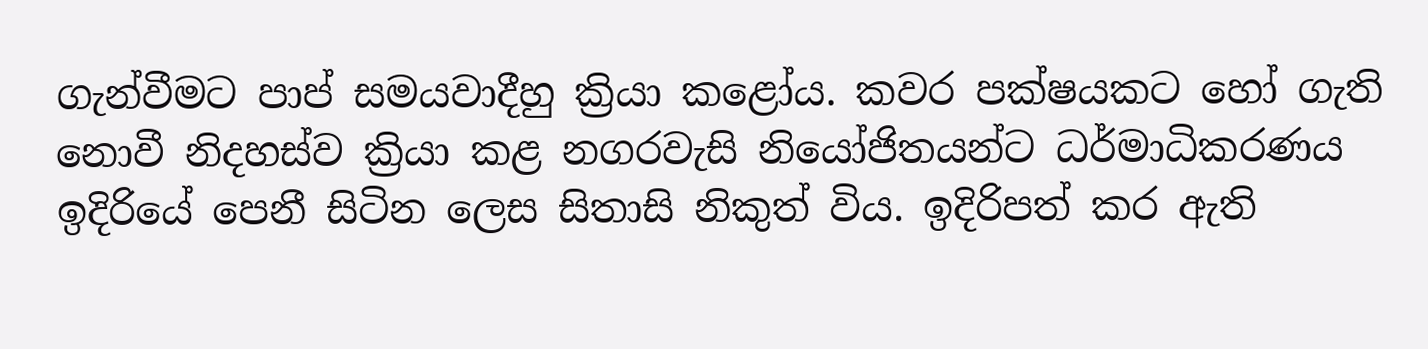ගැන්වීමට පාප් සමයවාදීහු ක්‍රියා කළෝය. කවර පක්ෂයකට හෝ ගැති නොවී නිදහස්ව ක්‍රියා කළ නගරවැසි නියෝජිතයන්ට ධර්මාධිකරණය ඉදිරියේ පෙනී සිටින ලෙස සිතාසි නිකුත් විය. ඉදිරිපත් කර ඇති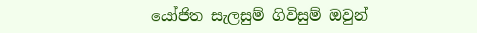යෝජිත සැලසුම් ගිවිසුම් ඔවුන්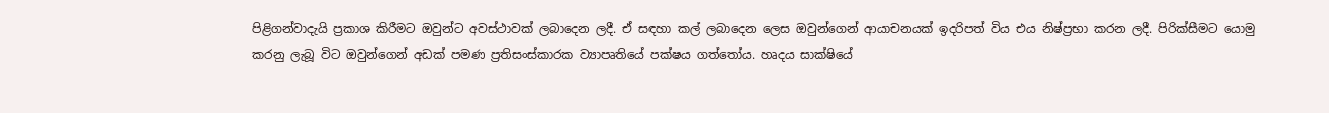පිළිගන්වාදැයි ප්‍රකාශ කිරීමට ඔවුන්ට අවස්ථාවක් ලබාදෙන ලදී. ඒ සඳහා කල් ලබාදෙන ලෙස ඔවුන්ගෙන් ආයාචනයක් ඉදරිපත් විය එය නිෂ්ප්‍රභා කරන ලදී. පිරික්සීමට යොමු කරනු ලැබූ විට ඔවුන්ගෙන් අඩක් පමණ ප්‍රතිසංස්කාරක ව්‍යාපෘතියේ පක්ෂය ගත්තෝය. හෘදය සාක්ෂියේ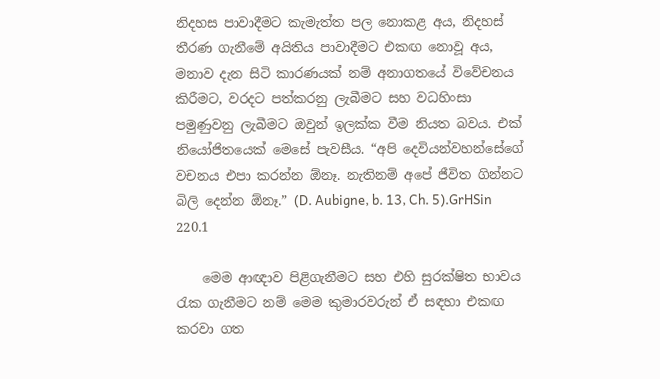නිදහස පාවාදීමට කැමැත්ත පල නොකළ අය, නිදහස් තීරණ ගැනීමේ අයිතිය පාවාදීමට එකඟ නොවූ අය, මනාව දැන සිටි කාරණයක් නම් අනාගතයේ විවේචනය කිරීමට, වරදට පත්කරනු ලැබීමට සහ වධහිංසා පමුණුවනු ලැබීමට ඔවුන් ඉලක්ක වීම නියත බවය. එක් නියෝජිතයෙක් මෙසේ පැවසීය. “අපි දෙවියන්වහන්සේගේ වචනය එපා කරන්න ඕනෑ. නැතිනම් අපේ ජීවිත ගින්නට බිලි දෙන්න ඕනෑ.” (D. Aubigne, b. 13, Ch. 5).GrHSin 220.1

    මෙම ආඥාව පිළිගැනීමට සහ එහි සුරක්ෂිත භාවය රැක ගැනීමට නම් මෙම කුමාරවරුන් ඒ සඳහා එකඟ කරවා ගත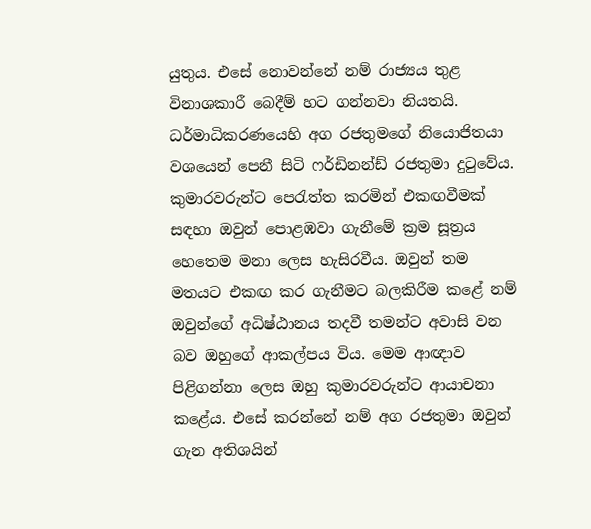යුතුය. එසේ නොවන්නේ නම් රාජ්‍යය තුළ විනාශකාරී බෙදීම් හට ගන්නවා නියතයි. ධර්මාධිකරණයෙහි අග රජතුමගේ නියොජිතයා වශයෙන් පෙනී සිටි ෆර්ඩිනන්ඩ් රජතුමා දුටුවේය. කුමාරවරුන්ට පෙරැත්ත කරමින් එකඟවීමක් සඳහා ඔවුන් පොළඹවා ගැනීමේ ක්‍රම සූත්‍රය හෙතෙම මනා ලෙස හැසිරවීය. ඔවුන් තම මතයට එකඟ කර ගැනීමට බලකිරීම කළේ නම් ඔවුන්ගේ අධිෂ්ඨානය තදවී තමන්ට අවාසි වන බව ඔහුගේ ආකල්පය විය. මෙම ආඥාව පිළිගන්නා ලෙස ඔහු කුමාරවරුන්ට ආයාචනා කළේය. එසේ කරන්නේ නම් අග රජතුමා ඔවුන් ගැන අතිශයින්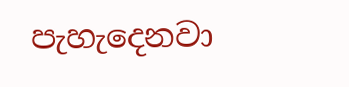පැහැදෙනවා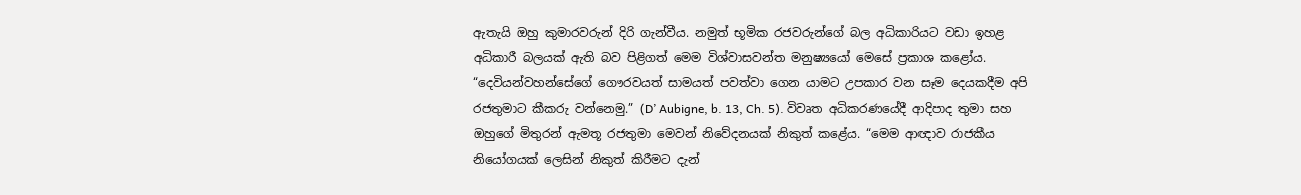ඇතැයි ඔහු කුමාරවරුන් දිරි ගැන්වීය. නමුත් භූමික රජවරුන්ගේ බල අධිකාරියට වඩා ඉහළ අධිකාරී බලයක් ඇති බව පිළිගත් මෙම විශ්වාසවන්ත මනුෂ්‍යයෝ මෙසේ ප්‍රකාශ කළෝය. “දෙවියන්වහන්සේගේ ගෞරවයත් සාමයත් පවත්වා ගෙන යාමට උපකාර වන සෑම දෙයකදීම අපි රජතුමාට කීකරු වන්නෙමු.” (D’ Aubigne, b. 13, Ch. 5). විවෘත අධිකරණයේදී ආදිපාද තුමා සහ ඔහුගේ මිතුරන් ඇමතූ රජතුමා මෙවන් නිවේදනයක් නිකුත් කළේය. “මෙම ආඥාව රාජකීය නියෝගයක් ලෙසින් නිකුත් කිරීමට දැන්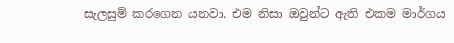සැලසුම් කරගෙන යනවා. එම නිසා ඔවුන්ට ඇති එකම මාර්ගය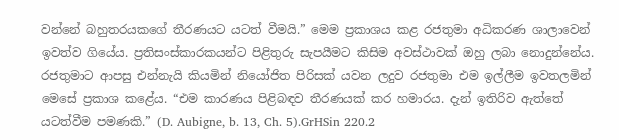වන්නේ බහුතරයකගේ තීරණයට යටත් වීමයි.” මෙම ප්‍රකාශය කළ රජතුමා අධිකරණ ශාලාවෙන් ඉවත්ව ගියේය. ප්‍රතිසංස්කාරකයන්ට පිළිතුරු සැපයීමට කිසිම අවස්ථාවක් ඔහු ලබා නොදුන්නේය. රජතුමාට ආපසු එන්නැයි කියමින් නියෝජිත පිරිසක් යවන ලදුව රජතුමා එම ඉල්ලීම ඉවතලමින් මෙසේ ප්‍රකාශ කළේය. “එම කාරණය පිළිබඳව තීරණයක් කර හමාරය. දැන් ඉතිරිව ඇත්තේ යටත්වීම පමණකි.” (D. Aubigne, b. 13, Ch. 5).GrHSin 220.2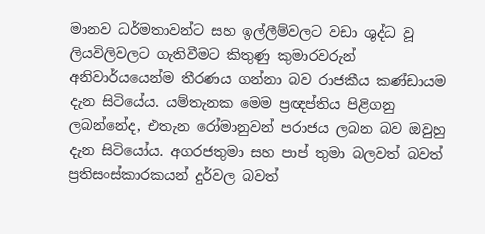මානව ධර්මතාවන්ට සහ ඉල්ලීම්වලට වඩා ශුද්ධ වූ ලියවිලිවලට ගැතිවීමට කිතුණු කුමාරවරුන් අනිවාර්යයෙන්ම තීරණය ගන්නා බව රාජකීය කණ්ඩායම දැන සිටියේය. යම්තැනක මෙම ප්‍රඥප්තිය පිළිගනු ලබන්නේද, එතැන රෝමානුවන් පරාජය ලබන බව ඔවුහු දැන සිටියෝය. අගරජතුමා සහ පාප් තුමා බලවත් බවත් ප්‍රතිසංස්කාරකයන් දුර්වල බවත්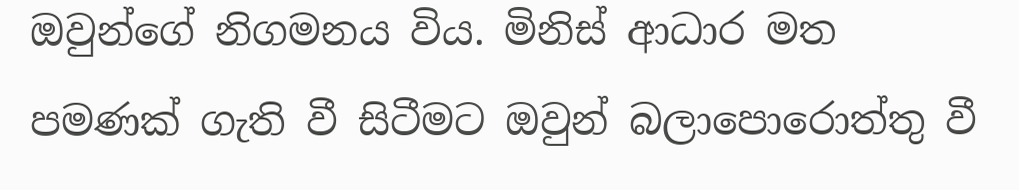ඔවුන්ගේ නිගමනය විය. මිනිස් ආධාර මත පමණක් ගැති වී සිටීමට ඔවුන් බලාපොරොත්තු වී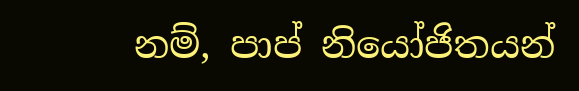නම්, පාප් නියෝජිතයන්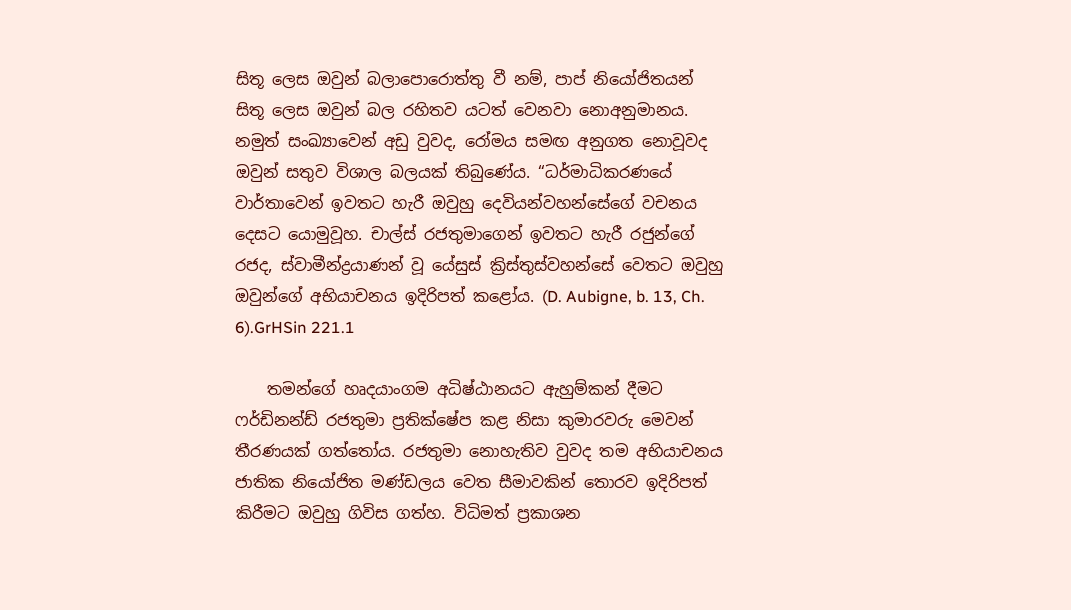සිතූ ලෙස ඔවුන් බලාපොරොත්තු වී නම්, පාප් නියෝජිතයන් සිතූ ලෙස ඔවුන් බල රහිතව යටත් වෙනවා නොඅනුමානය. නමුත් සංඛ්‍යාවෙන් අඩු වුවද, රෝමය සමඟ අනුගත නොවූවද ඔවුන් සතුව විශාල බලයක් තිබුණේය. “ධර්මාධිකරණයේ වාර්තාවෙන් ඉවතට හැරී ඔවුහු දෙවියන්වහන්සේගේ වචනය දෙසට යොමුවූහ. චාල්ස් රජතුමාගෙන් ඉවතට හැරී රජුන්ගේ රජද, ස්වාමීන්ද්‍රයාණන් වූ යේසුස් ක්‍රිස්තුස්වහන්සේ වෙතට ඔවුහු ඔවුන්ගේ අභියාචනය ඉදිරිපත් කළෝය. (D. Aubigne, b. 13, Ch. 6).GrHSin 221.1

    තමන්ගේ හෘදයාංගම අධිෂ්ඨානයට ඇහුම්කන් දීමට ෆර්ඩිනන්ඩ් රජතුමා ප්‍රතික්ෂේප කළ නිසා කුමාරවරු මෙවන් තීරණයක් ගත්තෝය. රජතුමා නොහැතිව වුවද තම අභියාචනය ජාතික නියෝජිත මණ්ඩලය වෙත සීමාවකින් තොරව ඉදිරිපත් කිරීමට ඔවුහු ගිවිස ගත්හ. විධිමත් ප්‍රකාශන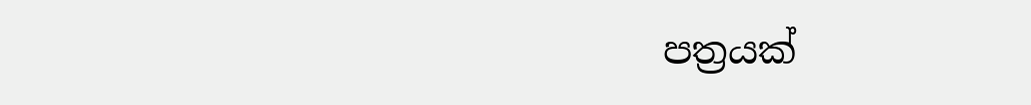පත්‍රයක්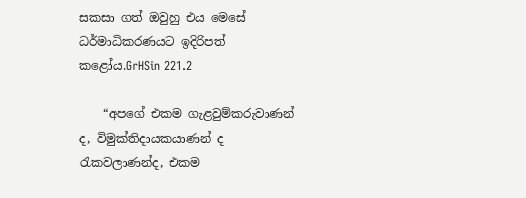සකසා ගත් ඔවුහු එය මෙසේ ධර්මාධිකරණයට ඉදිරිපත් කළෝය.GrHSin 221.2

    “අපගේ එකම ගැළවුම්කරුවාණන් ද, විමුක්තිදායකයාණන් ද රැකවලාණන්ද, එකම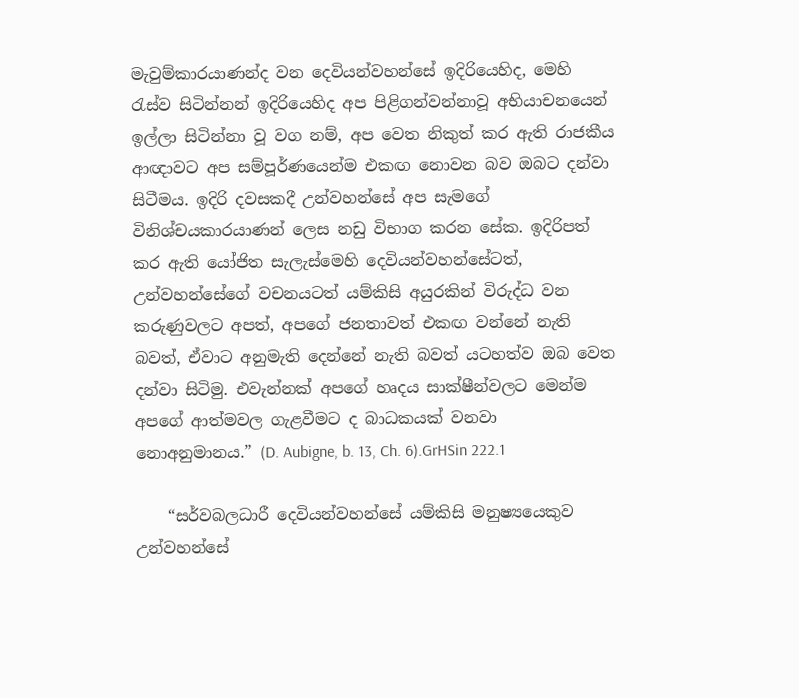මැවුම්කාරයාණන්ද වන දෙවියන්වහන්සේ ඉදිරියෙහිද, මෙහි රැස්ව සිටින්නන් ඉදිරියෙහිද අප පිළිගන්වන්නාවූ අභියාචනයෙන් ඉල්ලා සිටින්නා වූ වග නම්, අප වෙත නිකුත් කර ඇති රාජකීය ආඥාවට අප සම්පූර්ණයෙන්ම එකඟ නොවන බව ඔබට දන්වා සිටීමය. ඉදිරි දවසකදී උන්වහන්සේ අප සැමගේ විනිශ්චයකාරයාණන් ලෙස නඩු විභාග කරන සේක. ඉදිරිපත් කර ඇති යෝජිත සැලැස්මෙහි දෙවියන්වහන්සේටත්, උන්වහන්සේගේ වචනයටත් යම්කිසි අයුරකින් විරුද්ධ වන කරුණුවලට අපත්, අපගේ ජනතාවත් එකඟ වන්නේ නැති බවත්, ඒවාට අනුමැති දෙන්නේ නැති බවත් යටහත්ව ඔබ වෙත දන්වා සිටිමු. එවැන්නක් අපගේ හෘදය සාක්ෂීන්වලට මෙන්ම අපගේ ආත්මවල ගැළවීමට ද බාධකයක් වනවා නොඅනුමානය.” (D. Aubigne, b. 13, Ch. 6).GrHSin 222.1

    “සර්වබලධාරී දෙවියන්වහන්සේ යම්කිසි මනුෂ්‍යයෙකුව උන්වහන්සේ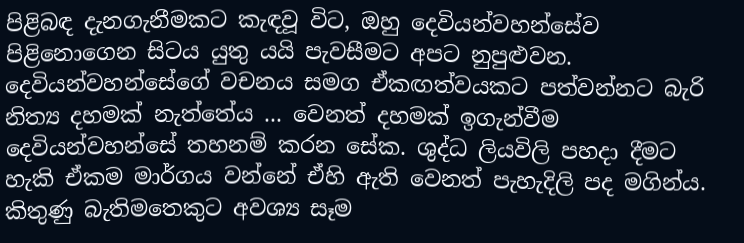පිළිබඳ දැනගැනීමකට කැඳවූ විට, ඔහු දෙවියන්වහන්සේව පිළිනොගෙන සිටය යුතු යයි පැවසීමට අපට නුපුළුවන. දෙවියන්වහන්සේගේ වචනය සමග ඒකඟත්වයකට පත්වන්නට බැරි නිත්‍ය දහමක් නැත්තේය ... වෙනත් දහමක් ඉගැන්වීම දෙවියන්වහන්සේ තහනම් කරන සේක. ශුද්ධ ලියවිලි පහදා දීමට හැකි ඒකම මාර්ගය වන්නේ ඒහි ඇති වෙනත් පැහැදිලි පද මගින්ය. කිතුණු බැතිමතෙකුට අවශ්‍ය සෑම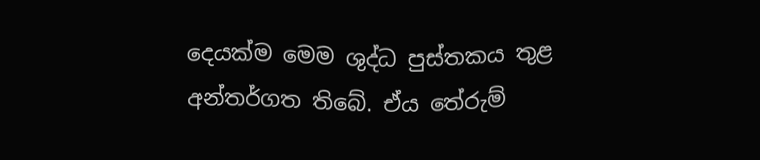දෙයක්ම මෙම ශුද්ධ පුස්තකය තුළ අන්තර්ගත තිබේ. ඒය තේරුම්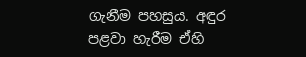ගැනීම පහසුය. අඳුර පළවා හැරීම ඒහි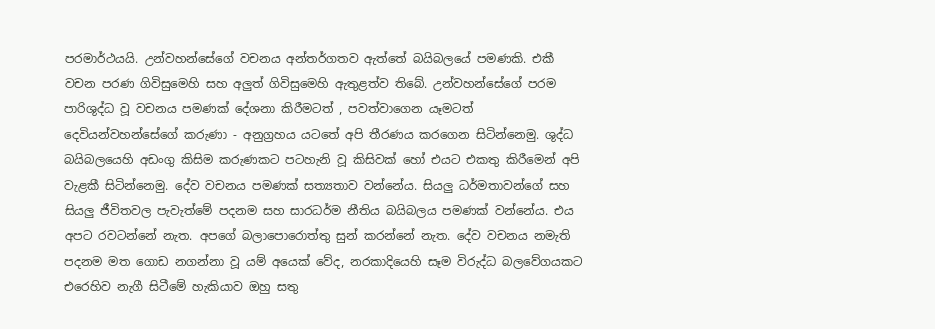පරමාර්ථයයි. උන්වහන්සේගේ වචනය අන්තර්ගතව ඇත්තේ බයිබලයේ පමණකි. එකී වචන පරණ ගිවිසුමෙහි සහ අලුත් ගිවිසුමෙහි ඇතුළත්ව තිබේ. උන්වහන්සේගේ පරම පාරිශුද්ධ වූ වචනය පමණක් දේශනා කිරීමටත් , පවත්වාගෙන යෑමටත් දෙවියන්වහන්සේගේ කරුණා - අනුග්‍රහය යටතේ අපි තීරණය කරගෙන සිටින්නෙමු. ශුද්ධ බයිබලයෙහි අඩංගු කිසිම කරුණකට පටහැනි වූ කිසිවක් හෝ එයට එකතු කිරීමෙන් අපි වැළකී සිටින්නෙමු. දේව වචනය පමණක් සත්‍යතාව වන්නේය. සියලු ධර්මතාවන්ගේ සහ සියලු ජීවිතවල පැවැත්මේ පදනම සහ සාරධර්ම නීතිය බයිබලය පමණක් වන්නේය. එය අපට රවටන්නේ නැත. අපගේ බලාපොරොත්තු සුන් කරන්නේ නැත. දේව වචනය නමැති පදනම මත ගොඩ නගන්නා වූ යම් අයෙක් වේද, නරකාදියෙහි සෑම විරුද්ධ බලවේගයකට එරෙහිව නැගී සිටීමේ හැකියාව ඔහු සතු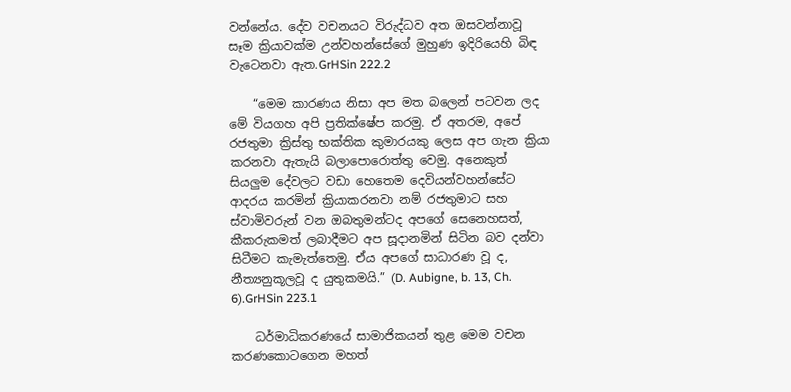වන්නේය. දේව වචනයට විරුද්ධව අත ඔසවන්නාවූ සෑම ක්‍රියාවක්ම උන්වහන්සේගේ මුහුණ ඉදිරියෙහි බිඳ වැටෙනවා ඇත.GrHSin 222.2

    “මෙම කාරණය නිසා අප මත බලෙන් පටවන ලද මේ වියගහ අපි ප්‍රතික්ෂේප කරමු. ඒ අතරම, අපේ රජතුමා ක්‍රිස්තු භක්තික කුමාරයකු ලෙස අප ගැන ක්‍රියා කරනවා ඇතැයි බලාපොරොත්තු වෙමු. අනෙකුත් සියලුම දේවලට වඩා හෙතෙම දෙවියන්වහන්සේට ආදරය කරමින් ක්‍රියාකරනවා නම් රජතුමාට සහ ස්වාමිවරුන් වන ඔබතුමන්ටද අපගේ සෙනෙහසත්, කීකරුකමත් ලබාදීමට අප සූදානමින් සිටින බව දන්වා සිටීමට කැමැත්තෙමු. ඒය අපගේ සාධාරණ වූ ද, නීත්‍යනුකූලවූ ද යුතුකමයි.” (D. Aubigne, b. 13, Ch. 6).GrHSin 223.1

    ධර්මාධිකරණයේ සාමාජිකයන් තුළ මෙම වචන කරණකොටගෙන මහත්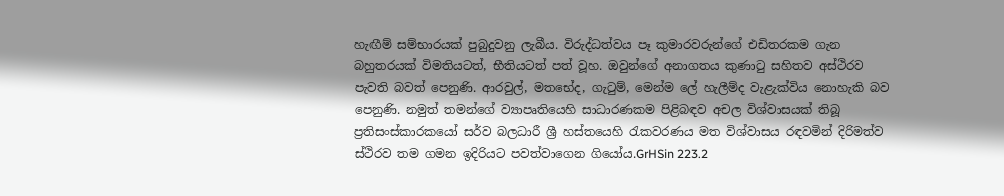හැඟීම් සම්භාරයක් පුබුදුවනු ලැබීය. විරුද්ධත්වය පෑ කුමාරවරුන්ගේ එඩිතරකම ගැන බහුතරයක් විමතියටත්, භීතියටත් පත් වූහ. ඔවුන්ගේ අනාගතය කුණාටු සහිතව අස්ථිරව පැවති බවත් පෙනුණි. ආරවුල්, මතභේද, ගැටුම්, මෙන්ම ලේ හැලීම්ද වැළැක්විය නොහැකි බව පෙනුණි. නමුත් තමන්ගේ ව්‍යාපෘතියෙහි සාධාරණකම පිළිබඳව අචල විශ්වාසයක් තිබූ ප්‍රතිසංස්කාරකයෝ සර්ව බලධාරී ශ්‍රී හස්තයෙහි රැකවරණය මත විශ්වාසය රඳවමින් දිරිමත්ව ස්ථිරව තම ගමන ඉදිරියට පවත්වාගෙන ගියෝය.GrHSin 223.2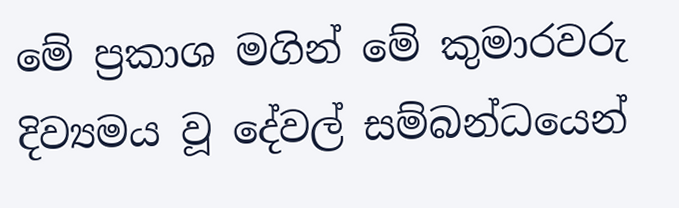මේ ප්‍රකාශ මගින් මේ කුමාරවරු දිව්‍යමය වූ දේවල් සම්බන්ධයෙන්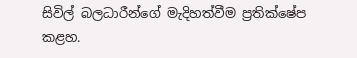සිවිල් බලධාරීන්ගේ මැදිහත්වීම ප්‍රතික්ෂේප කළහ.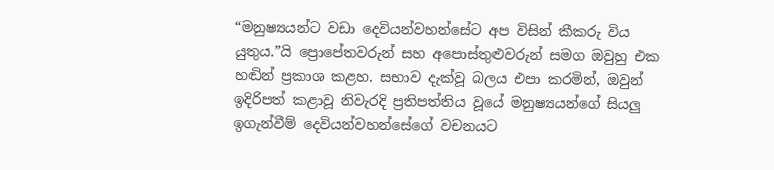“මනුෂ්‍යයන්ට වඩා දෙවියන්වහන්සේට අප විසින් කීකරු විය යුතුය.”යි ප්‍රොපේතවරුන් සහ අපොස්තුළුවරුන් සමග ඔවුහු එක හඬින් ප්‍රකාශ කළහ. සභාව දැක්වූ බලය එපා කරමින්, ඔවුන් ඉදිරිපත් කළාවූ නිවැරදි ප්‍රතිපත්තිය වූයේ මනුෂ්‍යයන්ගේ සියලු ඉගැන්වීම් දෙවියන්වහන්සේගේ වචනයට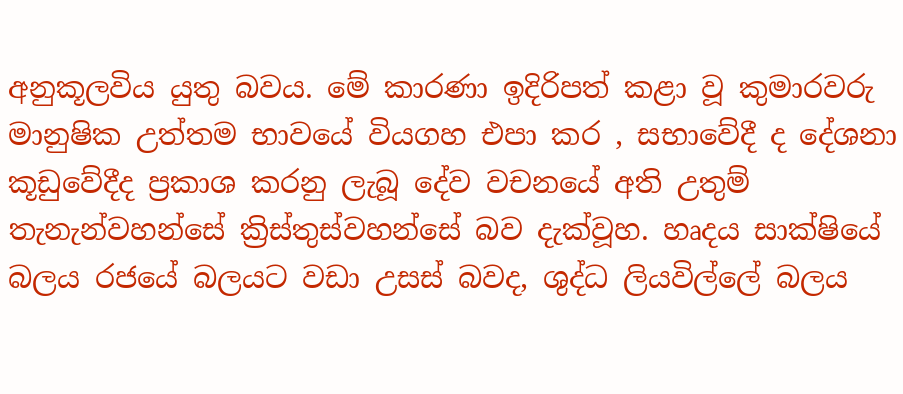අනුකූලවිය යුතු බවය. මේ කාරණා ඉදිරිපත් කළා වූ කුමාරවරු මානුෂික උත්තම භාවයේ වියගහ එපා කර , සභාවේදී ද දේශනා කූඩුවේදීද ප්‍රකාශ කරනු ලැබූ දේව වචනයේ අති උතුම් තැනැන්වහන්සේ ක්‍රිස්තුස්වහන්සේ බව දැක්වූහ. හෘදය සාක්ෂියේ බලය රජයේ බලයට වඩා උසස් බවද, ශුද්ධ ලියවිල්ලේ බලය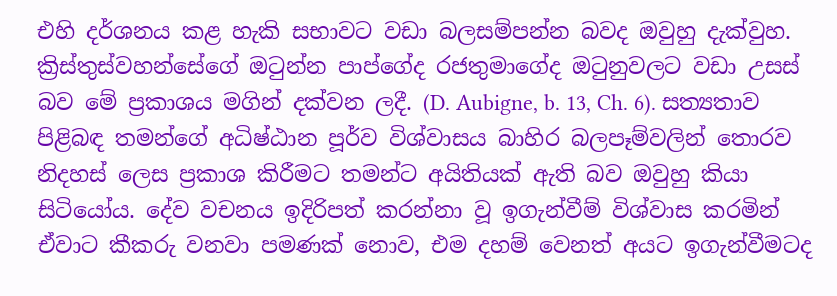එහි දර්ශනය කළ හැකි සභාවට වඩා බලසම්පන්න බවද ඔවුහු දැක්වුහ. ක්‍රිස්තුස්වහන්සේගේ ඔටුන්න පාප්ගේද රජතුමාගේද ඔටුනුවලට වඩා උසස් බව මේ ප්‍රකාශය මගින් දක්වන ලදී. (D. Aubigne, b. 13, Ch. 6). සත්‍යතාව පිළිබඳ තමන්ගේ අධිෂ්ඨාන පූර්ව විශ්වාසය බාහිර බලපෑම්වලින් තොරව නිදහස් ලෙස ප්‍රකාශ කිරීමට තමන්ට අයිතියක් ඇති බව ඔවුහු කියා සිටියෝය. දේව වචනය ඉදිරිපත් කරන්නා වූ ඉගැන්වීම් විශ්වාස කරමින් ඒවාට කීකරු වනවා පමණක් නොව, එම දහම් වෙනත් අයට ඉගැන්වීමටද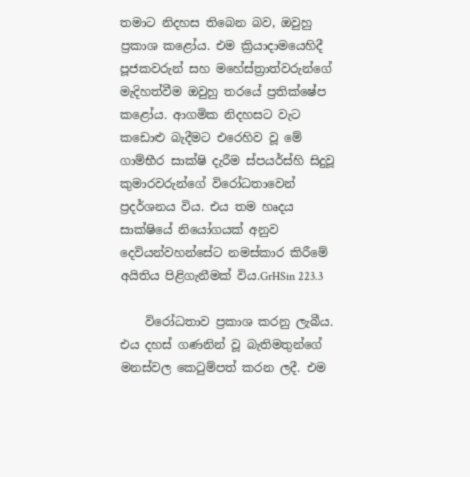තමාට නිදහස තිබෙන බව, ඔවුහු ප්‍රකාශ කළෝය. එම ක්‍රියාදාමයෙහිදී පූජකවරුන් සහ මහේස්ත්‍රාත්වරුන්ගේ මැදිහත්වීම ඔවුහු තරයේ ප්‍රතික්ෂේප කළෝය. ආගමික නිදහසට වැට කඩොළු බැදීමට එරෙහිව වූ මේ ගාම්භීර සාක්ෂි දැරීම ස්පයර්ස්හි සිදුවූ කුමාරවරුන්ගේ විරෝධතාවෙන් ප්‍රදර්ශනය විය. එය තම හෘදය සාක්ෂියේ නියෝගයක් අනුව දෙවියන්වහන්සේට නමස්කාර කිරීමේ අයිතිය පිළිගැනීමක් විය.GrHSin 223.3

    විරෝධතාව ප්‍රකාශ කරනු ලැබීය. එය දහස් ගණනින් වූ බැතිමතුන්ගේ මනස්වල කෙටුම්පත් කරන ලදී. එම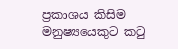ප්‍රකාශය කිසිම මනුෂ්‍යයෙකුට කටු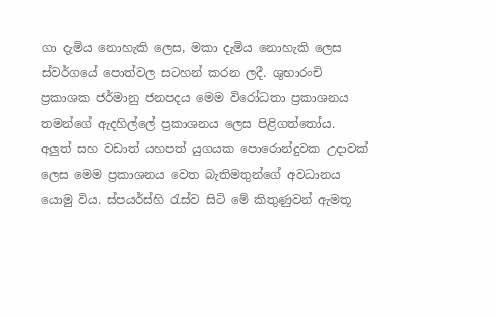ගා දැමිය නොහැකි ලෙස, මකා දැමිය නොහැකි ලෙස ස්වර්ගයේ පොත්වල සටහන් කරන ලදී. ශුභාරංචි ප්‍රකාශක ජර්මානු ජනපද‌ය මෙම විරෝධතා ප්‍රකාශනය තමන්ගේ ඇදහිල්ලේ ප්‍රකාශනය ලෙස පිළිගත්තෝය. අලුත් සහ වඩාත් යහපත් යුගයක පොරොන්දුවක උදාවක් ලෙස මෙම ප්‍රකාශනය වෙත බැතිමතුන්ගේ අවධානය යොමු විය. ස්පයර්ස්හි රැස්ව සිටි මේ කිතුණුවන් ඇමතූ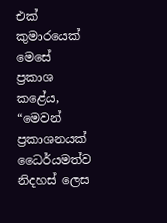එක් කුමාරයෙක් මෙසේ ප්‍රකාශ කළේය, “මෙවන් ප්‍රකාශනයක් ධෛර්යමත්ව නිදහස් ලෙස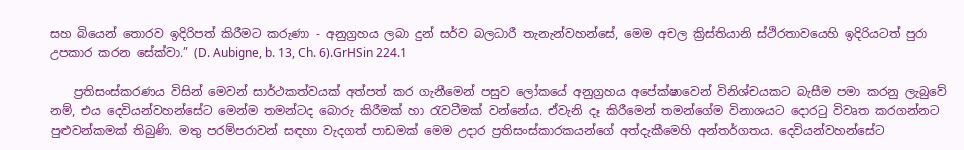සහ බියෙන් තොරව ඉදිරිපත් කිරීමට කරුණා - අනුග්‍රහය ලබා දුන් සර්ව බලධාරී තැනැන්වහන්සේ, මෙම අචල ක්‍රිස්තියානි ස්ථිරතාවයෙහි ඉදිරියටත් පුරා උපකාර කරන සේක්වා.” (D. Aubigne, b. 13, Ch. 6).GrHSin 224.1

    ප්‍රතිසංස්කරණය විසින් මෙවන් සාර්ථකත්වයක් අත්පත් කර ගැනීමෙන් පසුව ලෝකයේ අනුග්‍රහය අපේක්ෂාවෙන් විනිශ්චයකට බැසීම පමා කරනු ලැබුවේ නම්, එය දෙවියන්වහන්සේට මෙන්ම තමන්ටද බොරු කිරීමක් හා රැවටීමක් වන්නේය. ඒවැනි දෑ කිරීමෙන් තමන්ගේම විනාශයට දොරටු විවෘත කරගන්නට පුළුවන්කමක් තිබුණි. මතු පරම්පරාවන් සඳහා වැදගත් පාඩමක් මෙම උදාර ප්‍රතිසංස්කාරකයන්ගේ අත්දැකීමෙහි අන්තර්ගතය. දෙවියන්වහන්සේට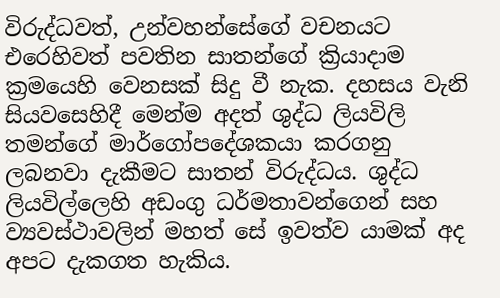විරුද්ධවත්, උන්වහන්සේගේ වචනයට එරෙහිවත් පවතින සාතන්ගේ ක්‍රියාදාම ක්‍රමයෙහි වෙනසක් සිදු වී නැක. දහසය වැනි සියවසෙහිදී මෙන්ම අදත් ශුද්ධ ලියවිලි තමන්ගේ මාර්ගෝපදේශකයා කරගනු ලබනවා දැකීමට සාතන් විරුද්ධය. ශුද්ධ ලියවිල්ලෙහි අඩංගු ධර්මතාවන්ගෙන් සහ ව්‍යවස්ථාවලින් මහත් සේ ඉවත්ව යාමක් අද අපට දැකගත හැකිය.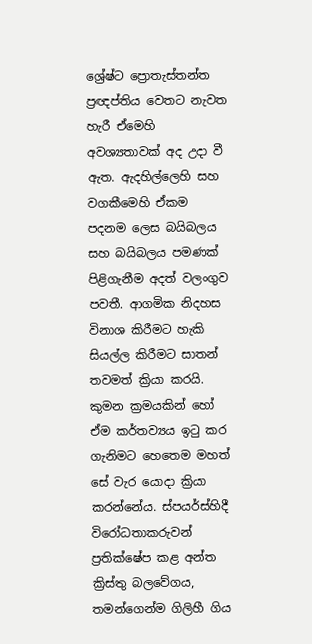ශ්‍රේෂ්ට ප්‍රොතැස්තන්ත ප්‍රඥප්තිය වෙතට නැවත හැරී ඒමෙහි අවශ්‍යතාවක් අද උදා වී ඇත. ඇදහිල්ලෙහි සහ වගකීමෙහි ඒකම පදනම ලෙස බයිබලය සහ බයිබලය පමණක් පිළිගැනීම අදත් වලංගුව පවතී. ආගමික නිදහස විනාශ කිරීමට හැකි සියල්ල කිරීමට සාතන් තවමත් ක්‍රියා කරයි. කුමන ක්‍රමයකින් හෝ ඒම කර්තව්‍යය ඉටු කර ගැනිමට හෙතෙම මහත් සේ වැර යොදා ක්‍රියා කරන්නේය. ස්පයර්ස්හිදී විරෝධතාකරුවන් ප්‍රතික්ෂේප කළ අන්ත ක්‍රිස්තු බලවේගය, තමන්ගෙන්ම ගිලිහී ගිය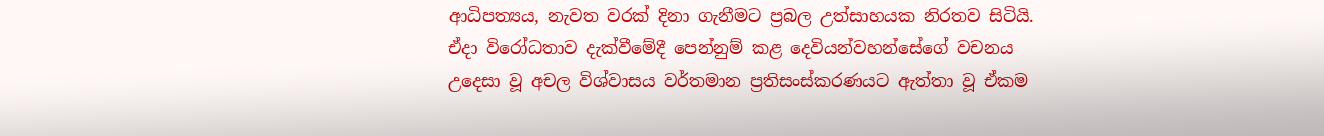ආධිපත්‍යය, නැවත වරක් දිනා ගැනීමට ප්‍රබල උත්සාහයක නිරතව සිටියි. ඒදා විරෝධතාව දැක්වීමේදී පෙන්නුම් කළ දෙවියන්වහන්සේගේ වචනය උදෙසා වූ අචල විශ්වාසය වර්තමාන ප්‍රතිසංස්කරණයට ඇත්තා වූ ඒකම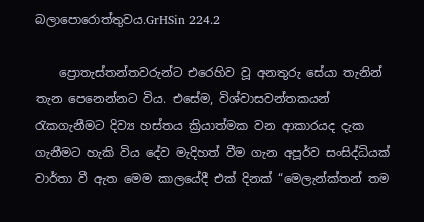බලාපොරොත්තුවය.GrHSin 224.2

    ප්‍රොතැස්තන්තවරුන්ට එරෙහිව වූ අනතුරු සේයා තැනින් තැන පෙනෙන්නට විය. එසේම, විශ්වාසවන්තකයන් රැකගැනීමට දිව්‍ය හස්තය ක්‍රියාත්මක වන ආකාරයද දැක ගැනීමට හැකි විය දේව මැදිහත් වීම ගැන අපූර්ව සංසිද්ධියක් වාර්තා වී ඇත මෙම කාලයේදී එක් දිනක් “මෙලැන්ක්තන් තම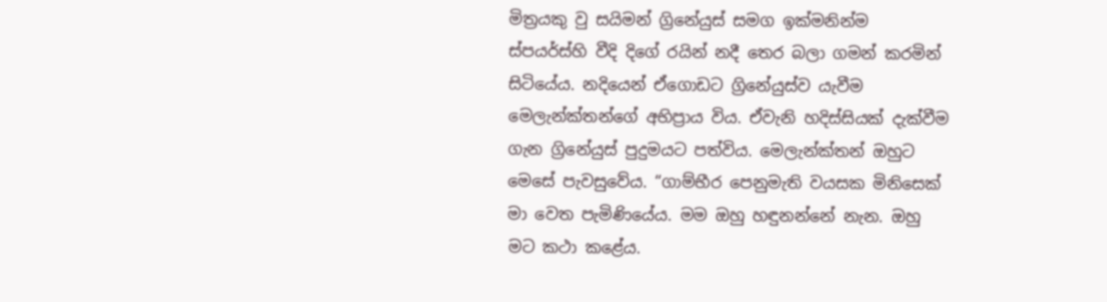මිත්‍රයකු වු සයිමන් ග්‍රිනේයුස් සමග ඉක්මනින්ම ස්පයර්ස්හි වීදි දිගේ රයින් නදී තෙර බලා ගමන් කරමින් සිටියේය. නදියෙන් ඒගොඩට ග්‍රිනේයුස්ව යැවීම මෙලැන්ක්තන්ගේ අභිප්‍රාය විය. ඒවැනි හදිස්සියක් දැක්වීම ගැන ග්‍රිනේයුස් පුදුමයට පත්විය. මෙලැන්ක්තන් ඔහු‌ට මෙසේ පැවසුවේය. “ගාම්භීර පෙනුමැති වයසක මිනිසෙක් මා වෙත පැමිණියේය. මම ඔහු හඳුනන්නේ නැන. ඔහු මට කථා කළේය.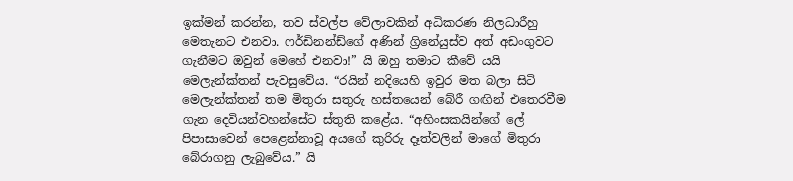ඉක්මන් කරන්න, තව ස්වල්ප වේලාවකින් අධිකරණ නිලධාරීහු මෙතැනට එනවා. ෆර්ඩිනන්ඩ්ගේ අණින් ග්‍රිනේයුස්ව අත් අඩංගුවට ගැනීමට ඔවුන් මෙහේ එනවා!” යි ඔහු තමාට කීවේ යයි මෙලැන්ක්තන් පැවසුවේය. “රයින් නදියෙහි ඉවුර මත බලා සිටි මෙලැන්ක්තන් තම මිතුරා සතුරු හස්තයෙන් බේරී ගඟින් එතෙරවීම ගැන දෙවියන්වහන්සේට ස්තුති කළේය. “අහිංසකයින්ගේ ලේ පිපාසාවෙන් පෙළෙන්නාවූ අයගේ කුරිරු දෑත්වලින් මාගේ මිතුරා බේරාගනු ලැබුවේය.” යි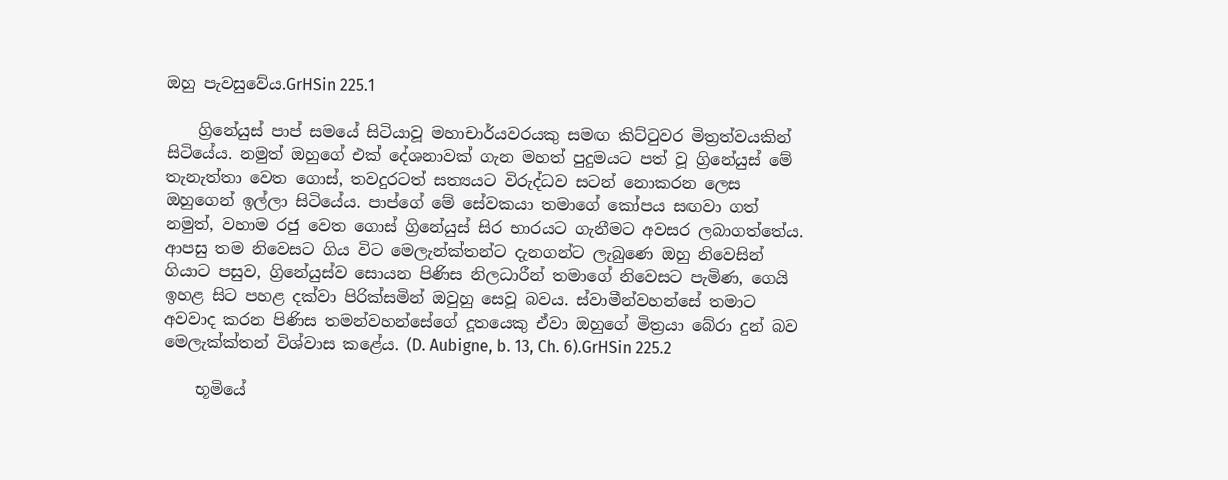ඔහු පැවසුවේය.GrHSin 225.1

    ග්‍රිනේයුස් පාප් සමයේ සිටියාවූ මහාචාර්යවරයකු සමඟ කිට්ටුවර මිත්‍රත්වයකින් සිටියේය. නමුත් ඔහුගේ එක් දේශනාවක් ගැන මහත් පුදුමයට පත් වූ ග්‍රිනේයුස් මේ තැනැත්තා වෙත ගොස්, තවදුරටත් සත්‍යයට විරුද්ධව සටන් නොකරන ලෙස ඔහුගෙන් ඉල්ලා සිටියේය. පාප්ගේ මේ සේවකයා තමාගේ කෝපය සඟවා ගත් නමුත්, වහාම රජු වෙත ගොස් ග්‍රිනේයුස් සිර භාරයට ගැනීමට අවසර ලබාගත්තේය. ආපසු තම නිවෙසට ගිය විට මෙලැන්ක්තන්ට දැනගන්ට ලැබුණෙ ඔහු නිවෙසින් ගියාට පසුව, ග්‍රිනේයුස්ව සොයන පිණිස නිලධාරීන් තමාගේ නිවෙසට පැමිණ, ගෙයි ඉහළ සිට පහළ දක්වා පිරික්සමින් ඔවුහු සෙවූ බවය. ස්වාමීන්වහන්සේ තමාට අවවාද කරන පිණිස තමන්වහන්සේගේ දූතයෙකු ඒවා ඔහුගේ මිත්‍රයා බේරා දුන් බව මෙලැක්ක්තන් විශ්වාස කළේය. (D. Aubigne, b. 13, Ch. 6).GrHSin 225.2

    භූමියේ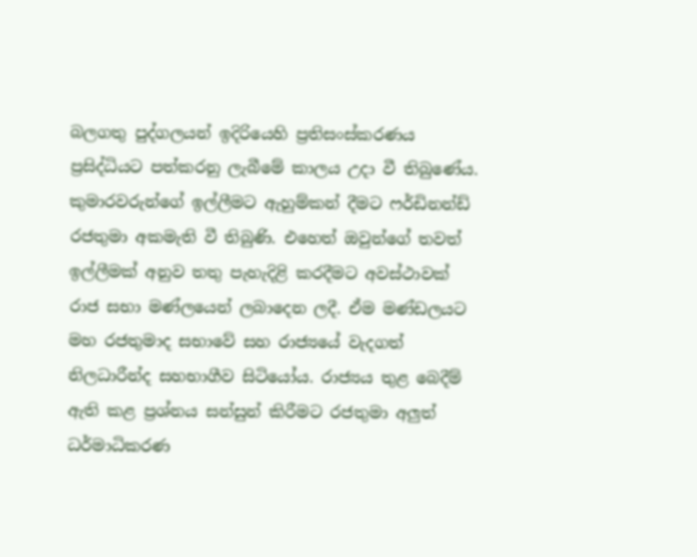බලගතු පුද්ගලයන් ඉදිරියෙහි ප්‍රතිසංස්කරණය ප්‍රසිද්ධියට පත්කරනු ලැබීමේ කාලය උදා වී තිබුණේය. කුමාරවරුන්ගේ ඉල්ලීමට ඇහුම්කන් දීමට ෆර්ඩිනන්ඩ් රජතුමා අකමැති වී තිබුණි. එහෙත් ඔවුන්ගේ තවත් ඉල්ලීමක් අනුව තතු පැහැදිළි කරදීමට අවස්ථාවක් රාජ සභා මණ්ලයෙන් ලබාදෙන ලදී. ඒම මණ්ඩලයට මහ රජතුමාද සභාවේ සහ රාජ්‍යයේ වැදගත් නිලධාරීන්ද සහභාගීව සිටියෝය. රාජ්‍යය තුළ බෙදීම් ඇති කළ ප්‍රශ්නය සන්සුන් කිරීමට රජතුමා අලුත් ධර්මාධිකරණ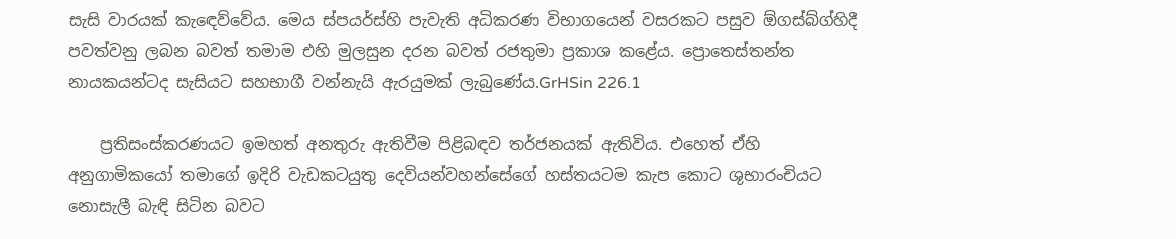සැසි වාරයක් කැඳෙව්වේය. මෙය ස්පයර්ස්හි පැවැති අධිකරණ විභාගයෙන් වසරකට පසුව ඕගස්බ්ග්හිදී පවත්වනු ලබන බවත් තමාම එහි මුලසුන දරන බවත් රජතුමා ප්‍රකාශ කළේය. ප්‍රොතෙස්තන්ත නායකයන්ටද සැසියට සහභාගී වන්නැයි ඇරයුමක් ලැබුණේය.GrHSin 226.1

    ප්‍රතිසංස්කරණයට ඉමහත් අනතුරු ඇතිවීම පිළිබඳව තර්ජනයක් ඇතිවිය. එහෙත් ඒහි අනුගාමිකයෝ තමාගේ ඉදිරි වැඩකටයුතු දෙවියන්වහන්සේගේ හස්තයටම කැප කොට ශුභාරංචියට නොසැලී බැඳි සිටින බවට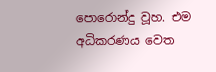පොරොන්දු වූහ. එම අධිකරණය වෙත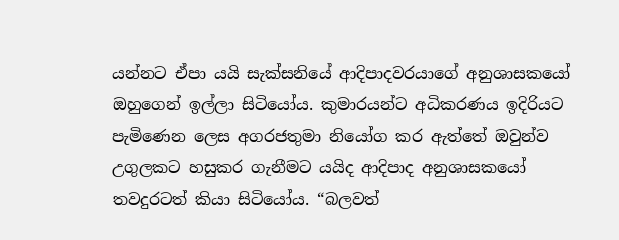යන්නට ඒපා යයි සැක්සනියේ ආදිපාදවරයාගේ අනුශාසකයෝ ඔහුගෙන් ඉල්ලා සිටියෝය. කුමාරයන්ට අධිකරණය ඉදිරියට පැමිණෙන ලෙස අගරජතුමා නියෝග කර ඇත්තේ ඔවුන්ව උගුලකට හසුකර ගැනීමට යයිද ආදිපාද අනුශාසකයෝ තවදුරටත් කියා සිටියෝය. “බලවත්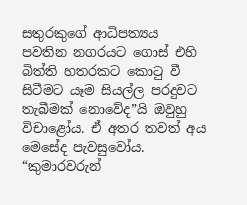සතුරකුගේ ආධිපත්‍යය පවතින නගරයට ගොස් එහි බිත්ති හතරකට කොටු වී සිටීමට යෑම සියල්ල පරදුවට තැබීමක් නොවේද”යි ඔවුහු විචාළෝය. ඒ අතර තවත් අය මෙසේද පැවසුවෝය. “කුමාරවරුන්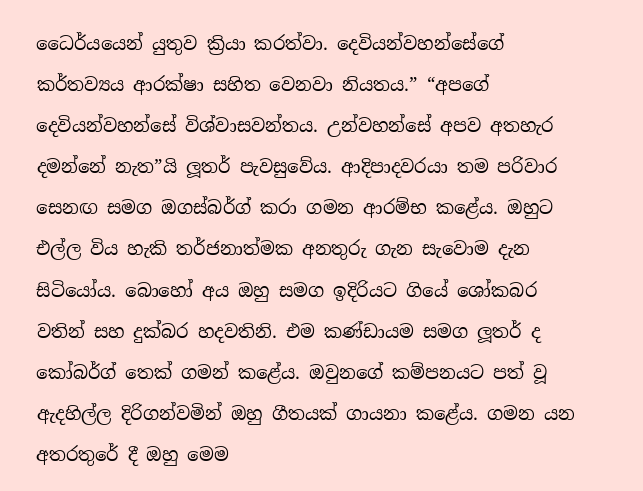ධෛර්යයෙන් යුතුව ක්‍රියා කරත්වා. දෙවියන්වහන්සේගේ කර්තව්‍යය ආරක්ෂා සහිත වෙනවා නියතය.” “අපගේ දෙවියන්වහන්සේ විශ්වාසවන්තය. උන්වහන්සේ අපව අතහැර දමන්නේ නැත”යි ලූතර් පැවසුවේය. ආදිපාදවරයා තම පරිවාර සෙනඟ සමග ඔගස්බර්ග් කරා ගමන ආරම්භ කළේය. ඔහුට එල්ල විය හැකි තර්ජනාත්මක අනතුරු ගැන සැවොම දැන සිටියෝය. බොහෝ අය ඔහු සමග ඉදිරියට ගියේ ශෝකබර වතින් සහ දුක්බර හදවතිනි. එම කණ්ඩායම සමග ලූතර් ද කෝබර්ග් තෙක් ගමන් කළේය. ඔවුනගේ කම්පනයට පත් වූ ඇදහිල්ල දිරිගන්වමින් ඔහු ගීතයක් ගායනා කළේය. ගමන යන අතරතුරේ දී ඔහු මෙම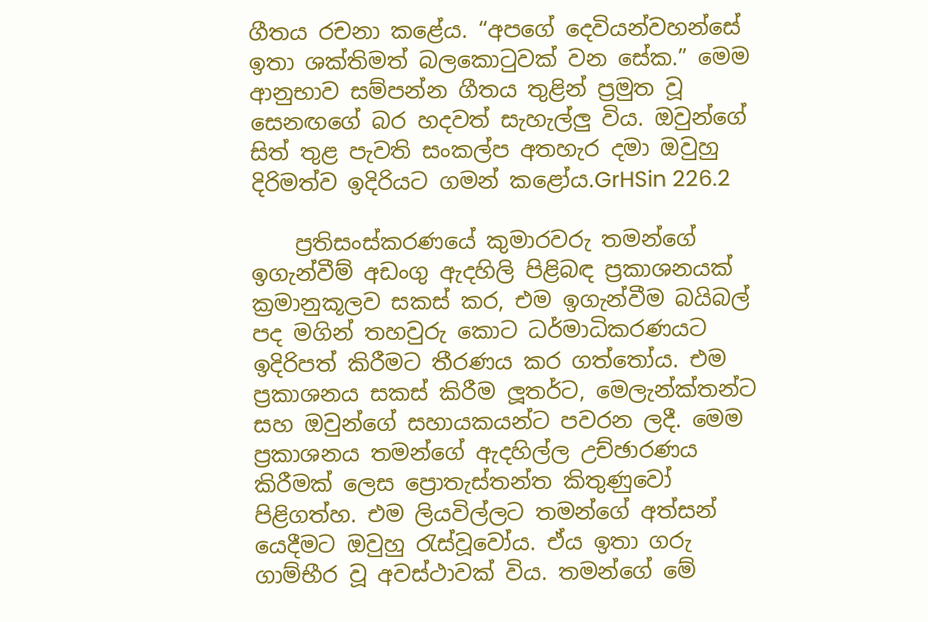ගීතය රචනා කළේය. “අපගේ දෙවියන්වහන්සේ ඉතා ශක්තිමත් බලකොටුවක් වන සේක.” මෙම ආනුභාව සම්පන්න ගීතය තුළින් ප්‍රමුත වූ සෙනඟගේ බර හදවත් සැහැල්ලු විය. ඔවුන්ගේ සිත් තුළ පැවති සංකල්ප අතහැර දමා ඔවුහු දිරිමත්ව ඉදිරියට ගමන් කළෝය.GrHSin 226.2

    ප්‍රතිසංස්කරණයේ කුමාරවරු තමන්ගේ ඉගැන්වීම් අඩංගු ඇදහිලි පිළිබඳ ප්‍රකාශනයක් ක්‍රමානුකූලව සකස් කර, එම ඉගැන්වීම බයිබල් පද මගින් තහවුරු කොට ධර්මාධිකරණයට ඉදිරිපත් කිරීමට තීරණය කර ගත්තෝය. එම ප්‍රකාශනය සකස් කිරීම ලූතර්ට, මෙලැන්ක්තන්ට සහ ඔවුන්ගේ සහායකයන්ට පවරන ලදී. මෙම ප්‍රකාශනය තමන්ගේ ඇදහිල්ල උච්ඡාරණය කිරීමක් ලෙස ප්‍රොතැස්තන්ත කිතුණුවෝ පිළිගත්හ. එම ලියවිල්ලට තමන්ගේ අත්සන් යෙදීමට ඔවුහු රැස්වූවෝය. ඒය ඉතා ගරු ගාම්භීර වූ අවස්ථාවක් විය. තමන්ගේ මේ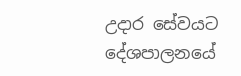උදාර සේවයට දේශපාලනයේ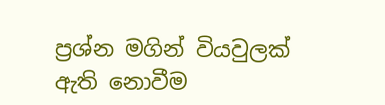ප්‍රශ්න මගින් වියවුලක් ඇති නොවීම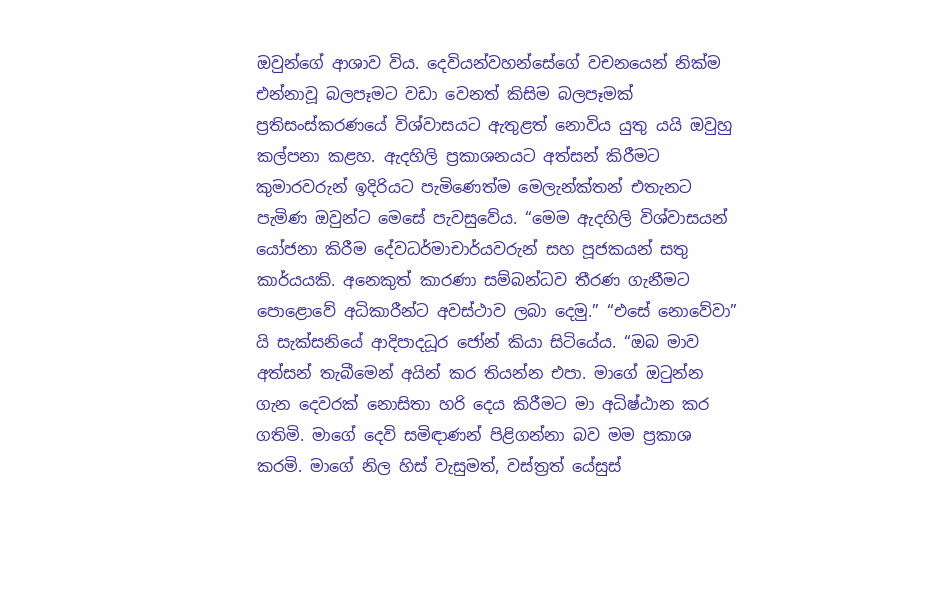ඔවුන්ගේ ආශාව විය. දෙවියන්වහන්සේගේ වචනයෙන් නික්ම එන්නාවූ බලපෑමට වඩා වෙනත් කිසිම බලපෑමක් ප්‍රතිසංස්කරණයේ විශ්වාසයට ඇතුළත් නොවිය යුතු යයි ඔවුහු කල්පනා කළහ. ඇදහිලි ප්‍රකාශනයට අත්සන් කිරීමට කුමාරවරුන් ඉදිරියට පැමිණෙත්ම මෙලැන්ක්තන් එතැනට පැමිණ ඔවුන්ට මෙසේ පැවසුවේය. “මෙම ඇදහිලි විශ්වාසයන් යෝජනා කිරීම දේවධර්මාචාර්යවරුන් සහ පූජකයන් සතු කාර්යයකි. අනෙකුත් කාරණා සම්බන්ධව තීරණ ගැනීමට පොළොවේ අධිකාරීන්ට අවස්ථාව ලබා දෙමු.” “එසේ නොවේවා” යි සැක්සනියේ ආදිපාදධූර ජෝන් කියා සිටියේය. “ඔබ මාව අත්සන් තැබීමෙන් අයින් කර තියන්න එපා. මාගේ ඔටුන්න ගැන දෙවරක් නොසිතා හරි දෙය කිරීමට මා අධිෂ්ඨාන කර ගතිමි. මාගේ දෙවි සමිඳාණන් පිළිගන්නා බව මම ප්‍රකාශ කරමි. මාගේ නිල හිස් වැසුමත්, වස්ත්‍රත් යේසුස්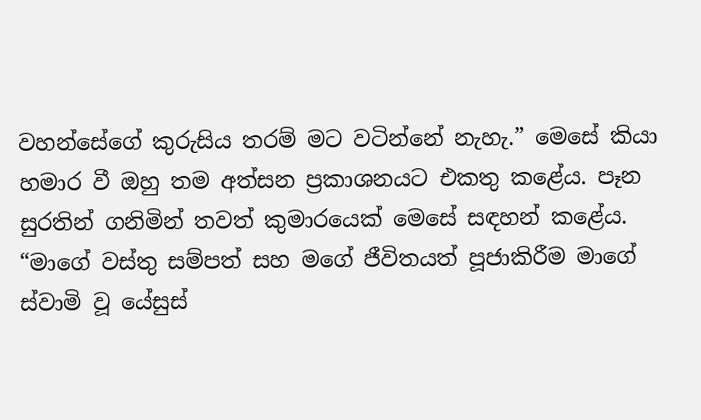වහන්සේගේ කුරුසිය තරම් මට වටින්නේ නැහැ.” මෙසේ කියා හමාර වී ඔහු තම අත්සන ප්‍රකාශනයට එකතු කළේය. පෑන සුරතින් ගනිමින් තවත් කුමාරයෙක් මෙසේ සඳහන් කළේය. “මාගේ වස්තු සම්පත් සහ ම‌ගේ ජීවිතයත් පූජාකිරීම මාගේ ස්වාමි වූ යේසුස්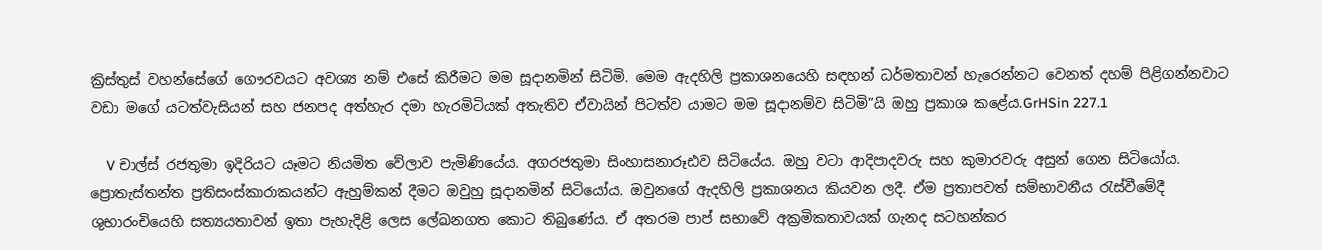ක්‍රිස්තුස් වහන්සේගේ ගෞරවයට අවශ්‍ය නම් එසේ කිරීමට මම සූදානමින් සිටිමි. මෙම ඇදහිලි ප්‍රකාශනයෙහි සඳහන් ධර්මතාවන් හැරෙන්නට වෙනත් දහම් පිළිගන්නවාට වඩා මගේ යටත්වැසියන් සහ ජනපද අත්හැර දමා හැරමිටියක් අතැතිව ඒවායින් පිටත්ව යාමට මම සූදානම්ව සිටිමි”යි ඔහු ප්‍රකාශ කළේය.GrHSin 227.1

    V චාල්ස් රජතුමා ඉදිරියට යෑමට නියමිත වේලාව පැමිණියේය. අගරජතුමා සිංහාසනාරූඪව සිටියේය. ඔහු වටා ආදිපාදවරු සහ කුමාරවරු අසුන් ගෙන සිටියෝය. ප්‍රොතැස්තන්ත ප්‍රතිසංස්කාරාකයන්ට ඇහුම්කන් දීමට ඔවුහු සූදානමින් සිටියෝය. ඔවුනගේ ඇදහිලි ප්‍රකාශනය කියවන ලදී. ඒම ප්‍රතාපවත් සම්භාවනීය රැස්වීමේදී ශුභාරංචියෙහි සත්‍යයතාවන් ඉතා පැහැදිළි ලෙස ලේඛනගත කොට තිබුණේය. ඒ අතරම පාප් සභාවේ අක්‍රමිකතාවයක් ගැනද සටහන්කර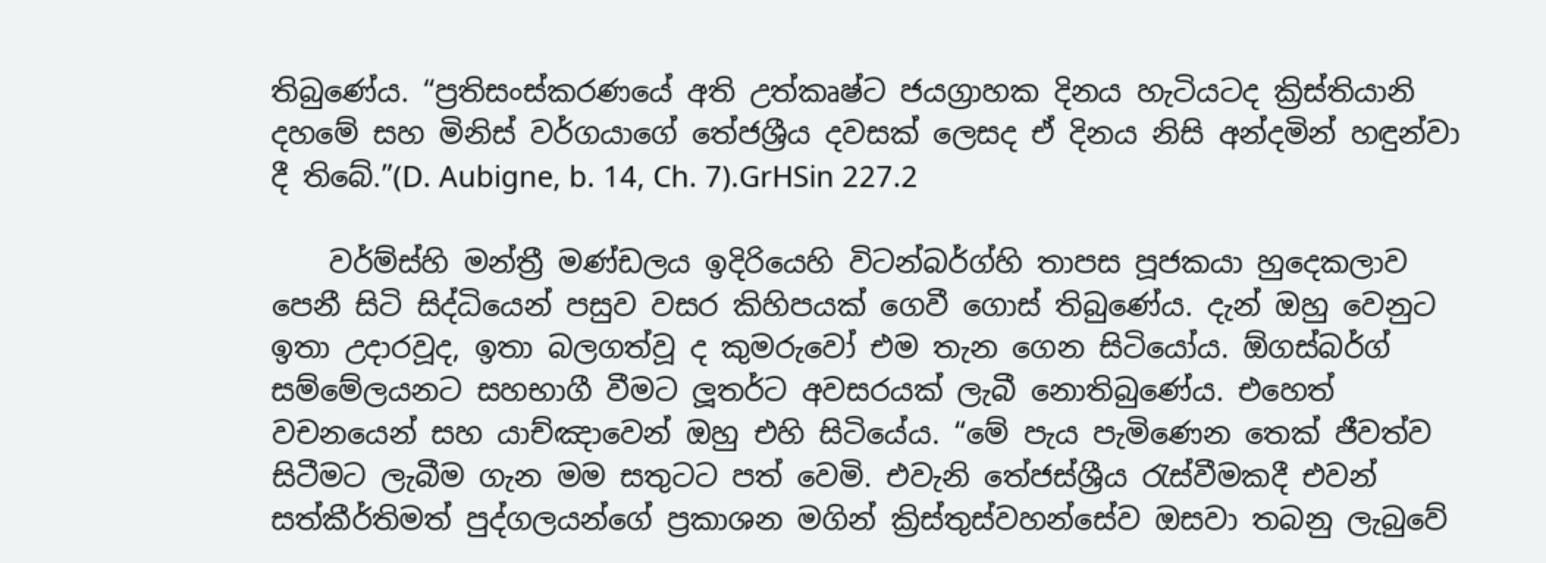තිබුණේය. “ප්‍රතිසංස්කරණයේ අති උත්කෘෂ්ට ජයග්‍රාහක දිනය හැටියටද ක්‍රිස්තියානි දහමේ සහ මිනිස් වර්ගයාගේ තේජශ්‍රීය දවසක් ලෙසද ඒ දිනය නිසි අන්දමින් හඳුන්වා දී තිබේ.”(D. Aubigne, b. 14, Ch. 7).GrHSin 227.2

    වර්ම්ස්හි මන්ත්‍රී මණ්ඩලය ඉදිරියෙහි විටන්බර්ග්හි තාපස පූජකයා හුදෙකලාව පෙනී සිටි සිද්ධියෙන් පසුව වසර කිහිපයක් ගෙවී ගොස් තිබුණේය. දැන් ඔහු වෙනුට ඉතා උදාරවූද, ඉතා බලගත්වූ ද කුමරුවෝ එම තැන ගෙන සිටියෝය. ඕගස්බර්ග් සම්මේලයනට සහභාගී වීමට ලූතර්ට අවසරයක් ලැබී නොතිබුණේය. එහෙත් වචනයෙන් සහ යාච්ඤාවෙන් ඔහු එහි සිටියේය. “මේ පැය පැමිණෙන තෙක් ජීවත්ව සිටීමට ලැබීම ගැන මම සතුටට පත් වෙමි. එවැනි තේජස්ශ්‍රීය රැස්වීමකදී එවන් සත්කීර්තිමත් පුද්ගලයන්ගේ ප්‍රකාශන මගින් ක්‍රිස්තුස්වහන්සේව ඔසවා තබනු ලැබුවේ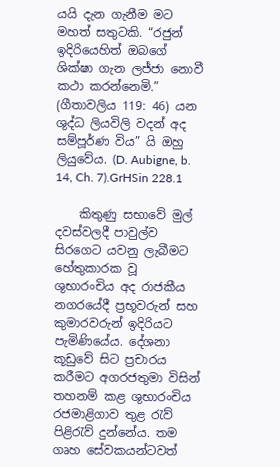යයි දැන ගැනීම මට මහත් සතුටකි. “රජුන් ඉදිරියෙහිත් ඔබගේ ශික්ෂා ගැන ලජ්ජා‌ නොවී කථා කරන්නෙමි.” (ගීතාවලිය 119: 46) යන ශුද්ධ ලියවිලි වදන් අද සම්පූර්ණ විය” යි ඔහු ලියුවේය. (D. Aubigne, b. 14, Ch. 7).GrHSin 228.1

    කිතුණු සභාවේ මුල් දවස්වලදී පාවුල්ව සිරගෙට යවනු ලැබීමට හේතුකාරක වූ ශුභාරංචිය අද රාජකීය නගරයේදී ප්‍රභූවරුන් සහ කුමාරවරුන් ඉදිරියට පැමිණියේය. දේශනා කූඩුවේ සිට ප්‍රචාරය කරීමට අගරජතුමා විසින් තහනම් කළ ශුභාරංචිය රජමාළිගාව තුළ රැව් පිළිරැව් දුන්නේය. තම ගෘහ සේවකයන්ටවත්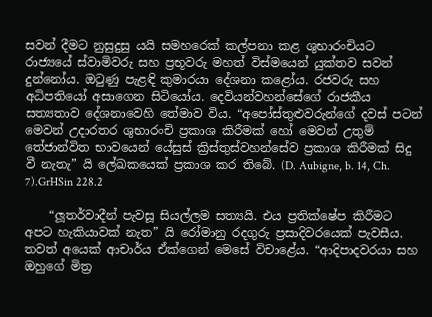සවන් දීමට නුසුදුසු යයි සමහරෙක් කල්පනා කළ ශුභාරංචියට රාජ්‍යයේ ස්වාමිවරු සහ ප්‍රභූවරු මහත් විස්මයෙන් යුක්තව සවන් දුන්නෝය. ඔටුණු පැළඳි කුමාරයා දේශනා කළෝය. රජවරු සහ අධිපතියෝ අසාගෙන සිටියෝය. දෙවියන්වහන්සේගේ රාජකීය සත්‍යතාව දේශනාවෙහි තේමාව විය. “අපෝස්තුළුවරුන්ගේ දවස් පටන් මෙවන් උදාරතර ශුභාරංචි ප්‍රකාශ කිරීමක් හෝ මෙවන් උතුම් තේජාන්විත භාවයෙන් යේසුස් ක්‍රිස්තුස්වහන්සේව ප්‍රකාශ කිරීමක් සිදු වී නැතැ” යි ලේඛකයෙක් ප්‍රකාශ කර තිබේ. (D. Aubigne, b. 14, Ch. 7).GrHSin 228.2

    “ලූතර්වාදීන් පැවසූ සියල්ලම සත්‍යයි. එය ප්‍රතික්ෂේප කිරීමට අපට හැකියාවක් නැත” යි රෝමානු රදගුරු ප්‍රසාදිවරයෙක් පැවසීය. තවත් අයෙක් ආචාර්ය ඒක්ගෙන් මෙසේ විචාළේය. “ආදිපාදවරයා සහ ඔහුගේ මිත්‍ර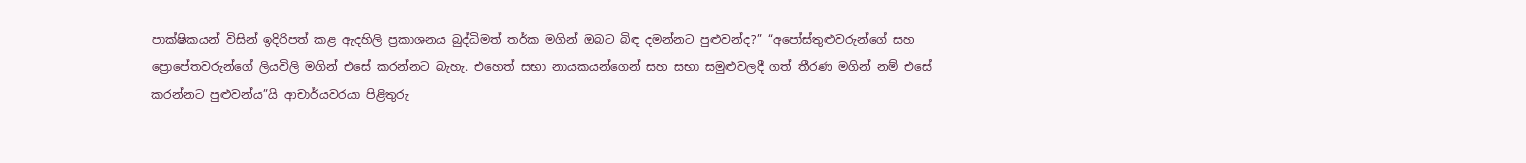පාක්ෂිකයන් විසින් ඉදිරිපත් කළ ඇදහිලි ප්‍රකාශනය බුද්ධිමත් තර්ක මගින් ඔබට බිඳ දමන්නට පුළුවන්ද?” “අපෝස්තුළුවරුන්ගේ සහ ප්‍රොපේතවරුන්ගේ ලියවිලි මගින් එසේ කරන්නට බැහැ. එහෙත් සභා නායකයන්ගෙන් සහ සභා සමුළුවලදී ගත් තීරණ මගින් නම් එසේ කරන්නට පුළුවන්ය”යි ආචාර්යවරයා පිළිතුරු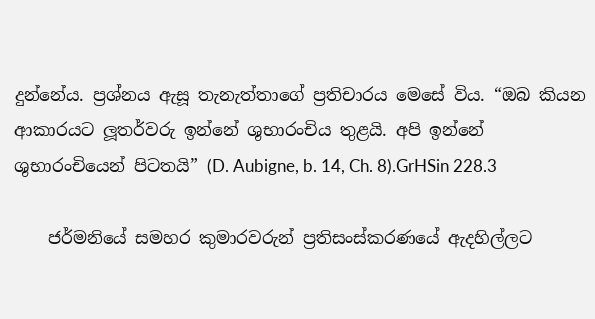දුන්නේය. ප්‍රශ්නය ඇසූ තැනැත්තාගේ ප්‍රතිචාරය මෙසේ විය. “ඔබ කියන ආකාරයට ලූතර්වරු ඉන්නේ ශුභාරංචිය තුළයි. අපි ඉන්නේ ශුභාරංචියෙන් පිටතයි” (D. Aubigne, b. 14, Ch. 8).GrHSin 228.3

    ජර්මනියේ සමහර කුමාරවරුන් ප්‍රතිසංස්කරණයේ ඇදහිල්ලට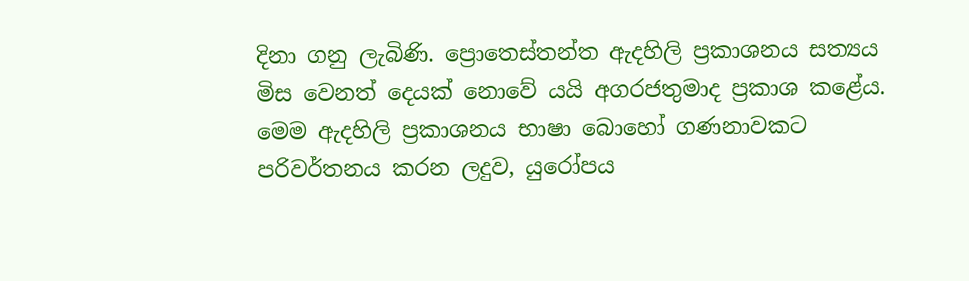දිනා ගනු ලැබිණි. ප්‍රොතෙස්තන්ත ඇදහිලි ප්‍රකාශනය සත්‍යය මිස වෙනත් දෙයක් නොවේ යයි අගරජතුමාද ප්‍රකාශ කළේය. මෙම ඇදහිලි ප්‍රකාශනය භාෂා ‌බො‌හෝ ගණනාවකට පරිවර්තනය කරන ලදුව, යුරෝපය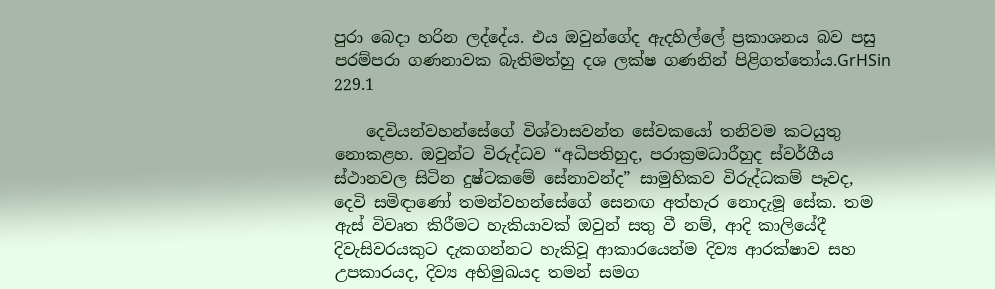පුරා බෙදා හරින ලද්දේය. එය ඔවුන්ගේද ඇදහිල්ලේ ප්‍රකාශනය බව පසු පරම්පරා ගණනාවක බැතිමත්හු දශ ලක්ෂ ගණනින් පිළිගත්තෝය.GrHSin 229.1

    දෙවියන්වහන්සේගේ විශ්වාසවන්ත සේවකයෝ තනිවම කටයුතු නොකළහ. ඔවුන්ට විරුද්ධව “අධිපතිහුද, පරාක්‍රමධාරීහුද ස්වර්ගීය ස්ථානවල සිටින දුෂ්ටකමේ සේනාවන්ද” සාමුහිකව විරුද්ධකම් පෑවද, දෙවි සමිඳාණෝ තමන්වහන්සේගේ සෙනඟ අත්හැර නොදැමූ සේක. තම ඇස් විවෘත කිරීමට හැකියාවක් ඔවුන් සතු වී නම්, ආදි කාලියේදී දිවැසිවරයකුට දැකගන්නට හැකිවූ ආකාරයෙන්ම දිව්‍ය ආරක්ෂාව සහ උපකාරයද, දිව්‍ය අභිමුඛයද තමන් සමග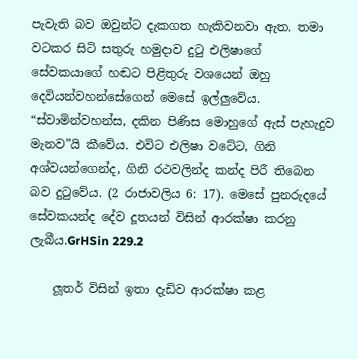පැවැති බව ඔවුන්ට දැකගත හැකිවනවා ඇත. තමා වටකර සිටි සතුරු හමුදාව දුටු එලිෂාගේ සේවකයාගේ හඬට පිළිතුරු වශයෙන් ඔහු දෙවියන්වහන්සේගෙන් මෙසේ ඉල්ලුවේය. “ස්වාමින්වහන්ස, දකින පිණිස මොහුගේ ඇස් පැහැදුව මැනව”යි කීවේය. එවිට එලිෂා වටේට, ගිනි අශ්වයන්ගෙන්ද, ගිනි රථවලින්ද කන්ද පිරී තිබෙන බව දුටුවේය. (2 රාජාවලිය 6: 17). මෙසේ පුනරුදයේ සේවකයන්ද දේව දූතයන් විසින් ආරක්ෂා කරනු ලැබීය.GrHSin 229.2

    ලූතර් විසින් ඉතා දැඩිව ආරක්ෂා කළ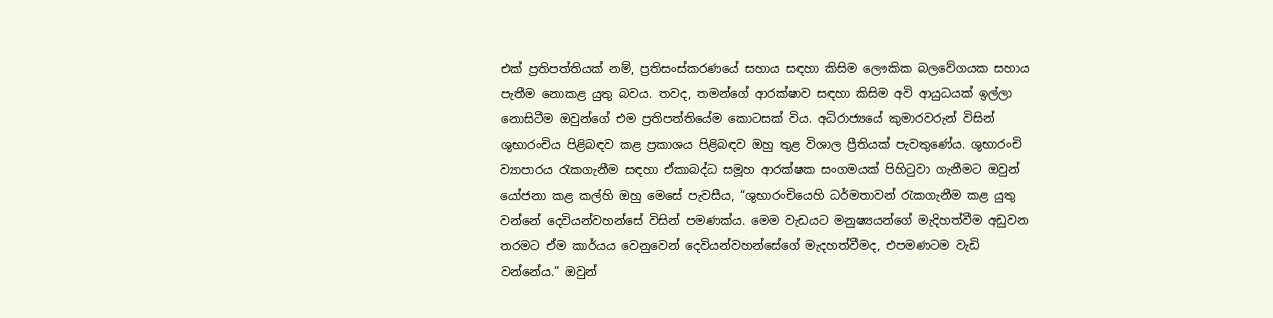එක් ප්‍රතිපත්තියක් නම්, ප්‍රතිසංස්කරණයේ සහාය සඳහා කිසිම ලෞකික බලවේගයක සහාය පැතීම නොකළ යුතු බවය. තවද, තමන්ගේ ආරක්ෂාව සඳහා කිසිම අවි ආයුධයක් ඉල්ලා නොසිටීම ඔවුන්ගේ එම ප්‍රතිපත්තියේම කොටසක් විය. අධිරාජ්‍යයේ කුමාරවරුන් විසින් ශුභාරංචිය පිළිබඳව කළ ප්‍රකාශය පිළිබඳව ඔහු තුළ විශාල ප්‍රීතියක් පැවතුණේය. ශුභාරංචි ව්‍යාපාරය රැකගැනීම සඳහා ඒකාබද්ධ සමූහ ආරක්ෂක සංගමයක් පිහිටුවා ගැනීමට ඔවුන් යෝජනා කළ කල්හි ඔහු මෙසේ පැවසීය, “ශුභාරංචියෙහි ධර්මතාවන් රැකගැනීම කළ යුතු වන්නේ දෙවියන්වහන්සේ විසින් පමණක්ය. මෙම වැඩයට මනුෂ්‍යයන්ගේ මැදිහත්වීම අඩුවන තරමට ඒම කාර්යය වෙනුවෙන් දෙවියන්වහන්සේගේ මැදහත්වීමද, එපමණටම වැඩි වන්නේය.” ඔවුන්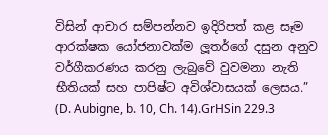විසින් ආචාර සම්පන්නව ඉදිරිපත් කළ සෑම ආරක්ෂක යෝජනාවක්ම ලූතර්ගේ දසුන අනුව වර්ගීකරණය කරනු ලැබුවේ වුවමනා නැති භීතියක් සහ පාපිෂ්ට අවිශ්වාසයක් ලෙසය.” (D. Aubigne, b. 10, Ch. 14).GrHSin 229.3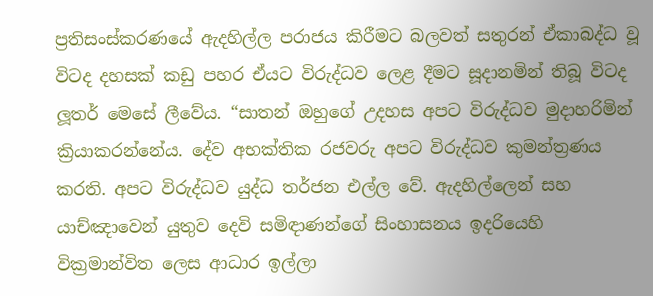ප්‍රතිසංස්කරණයේ ඇදහිල්ල පරාජය කිරීමට බලවත් සතුරන් ඒකාබද්ධ වූ විටද දහසක් කඩු පහර ඒයට විරුද්ධව ලෙළ දීමට සූදානමින් තිබූ විටද ලූතර් මෙසේ ලීවේය. “සාතන් ඔහුගේ උදහස අපට විරුද්ධව මුදාහරිමින් ක්‍රියාකරන්නේය. දේව අභක්තික රජවරු අපට විරුද්ධව කුමන්ත්‍රණය කරති. අපට විරුද්ධව යුද්ධ තර්ජන එල්ල වේ. ඇදහිල්ලෙන් සහ යාච්ඤාවෙන් යුතුව දෙවි සමිඳාණන්ගේ සිංහාසනය ඉදරියෙහි වික්‍රමාන්විත ලෙස ආධාර ඉල්ලා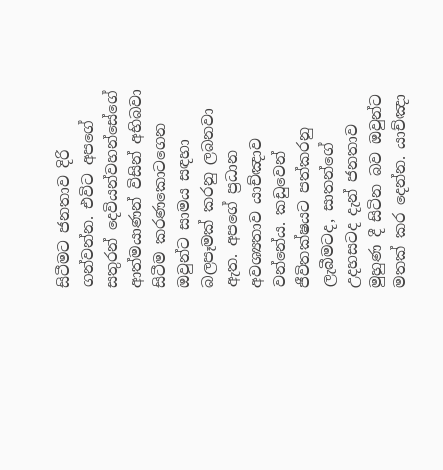සිටීමට ජනතාව දිරි ගන්වන්න. එවිට අපගේ සතුරන් දෙවියන්වහන්සේගේ ආත්මයාණන් විසින් අභිබවා සිටීම කරණකොටගෙන ඔවුන්ට සාමය සඳහා බලපෑමක් කරනු ලබනවා ඇත. අපගේ ප්‍රධාන අවශ්‍යතාව යාච්ඤාව වන්නේය. කඩුවෙන් ජීවිතක්ෂයට පත්කරනු ලැබීමටද, සාතන්ගේ උදහසටද දැන් ජනතාව මුහුණ දී සිටින බව ඔවුන්ට මතක් කර දෙන්න. යාච්ඤා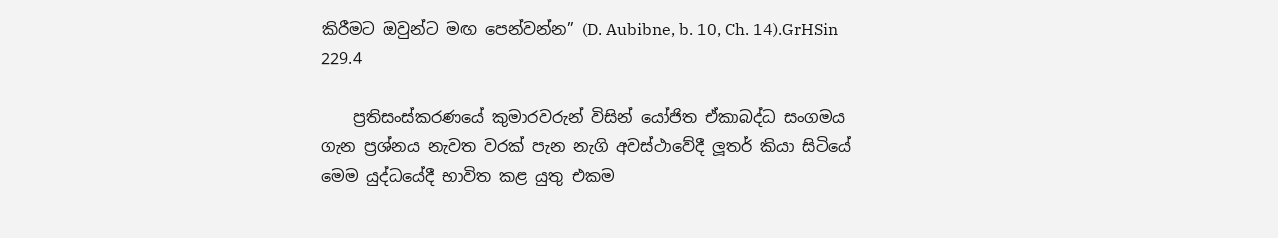කිරීමට ඔවුන්ට මඟ පෙන්වන්න” (D. Aubibne, b. 10, Ch. 14).GrHSin 229.4

    ප්‍රතිසංස්කරණයේ කුමාරවරුන් විසින් යෝජිත ඒකාබද්ධ සංගමය ගැන ප්‍රශ්නය නැවත වරක් පැන නැගි අවස්ථාවේදී ලූතර් කියා සිටියේ මෙම යුද්ධයේදී භාවිත කළ යුතු එකම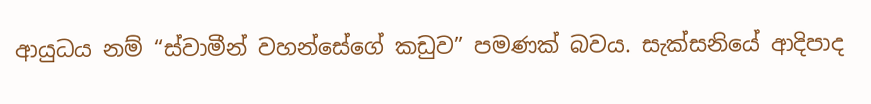ආයුධය නම් “ස්වාමීන් වහන්සේගේ කඩුව” පමණක් බවය. සැක්සනියේ ආදිපාද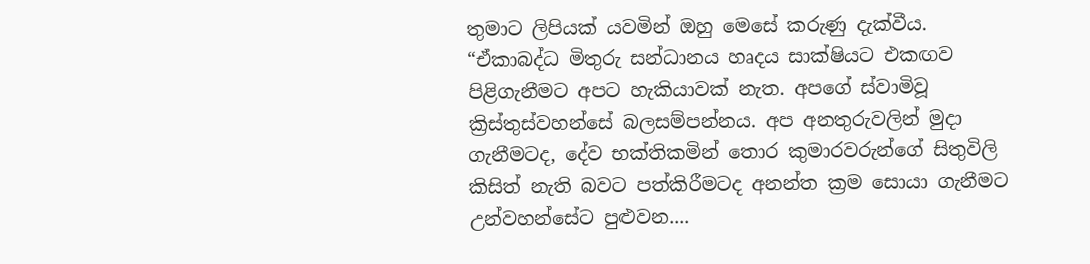තුමාට ලිපියක් යවමින් ඔහු මෙසේ කරුණු දැක්වීය. “ඒකාබද්ධ මිතුරු සන්ධානය හෘදය සාක්ෂියට එකඟව පිළිගැනීමට අපට හැකියාවක් නැත. අපගේ ස්වාමිවූ ක්‍රිස්තුස්වහන්සේ බලසම්පන්නය. අප අනතුරුවලින් මුදා ගැනීමටද, දේව භක්තිකමින් තොර කුමාරවරුන්ගේ සිතුවිලි කිසිත් නැති බවට පත්කිරීමටද අනන්ත ක්‍රම සොයා ගැනීමට උන්වහන්සේට පුළුවන....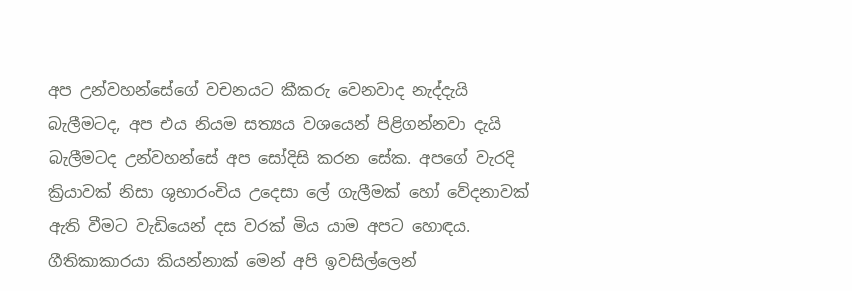අප උන්වහන්සේගේ වචනයට කීකරු වෙනවාද නැද්දැයි බැලීමටද, අප එය නියම සත්‍යය වශයෙන් පිළිගන්නවා දැයි බැලීමටද උන්වහන්සේ අප සෝදිසි කරන සේක. අපගේ වැරදි ක්‍රියාවක් නිසා ශුභාරංචිය උදෙසා ලේ ගැලීමක් හෝ වේදනාවක් ඇති වීමට වැඩියෙන් දස වරක් මිය යාම අපට හොඳය. ගීතිකාකාරයා කියන්නාක් මෙන් අපි ඉවසිල්ලෙන්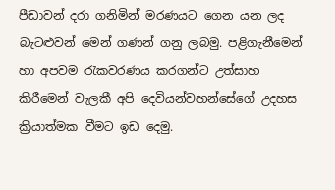පීඩාවන් දරා ගනිමින් මරණයට ගෙන යන ලද බැටළුවන් මෙන් ගණන් ගනු ලබමු. පළිගැනීමෙන් හා අපවම රැකවරණය කරගන්ට උත්සාහ කිරීමෙන් වැලකී අපි දෙවියන්වහන්සේගේ උදහස ක්‍රියාත්මක වීමට ඉඩ දෙමු.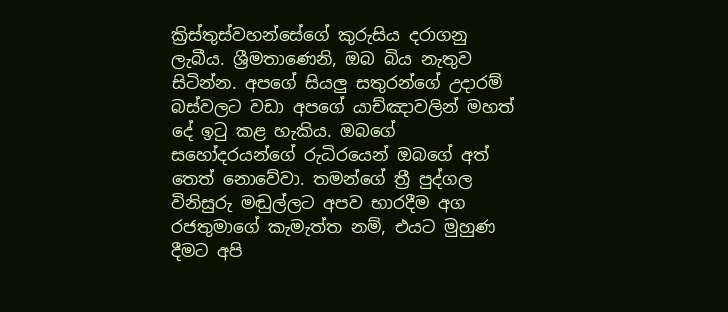ක්‍රිස්තුස්වහන්සේගේ කුරුසිය දරාගනු ලැබීය. ශ්‍රීමතාණෙනි, ඔබ බිය නැතුව සිටින්න. අපගේ සියලු සතුරන්ගේ උදාරම් බස්වලට වඩා අපගේ යාච්ඤාවලින් මහත් දේ ඉටු කළ හැකිය. ඔබගේ සහෝදරයන්ගේ රුධිරයෙන් ඔබගේ අත් තෙත් නොවේවා. තමන්ගේ ත්‍රී පුද්ගල විනිසුරු මඬුල්ලට අපව භාරදීම අග රජතුමාගේ කැමැත්ත නම්, එයට මුහුණ දීමට අපි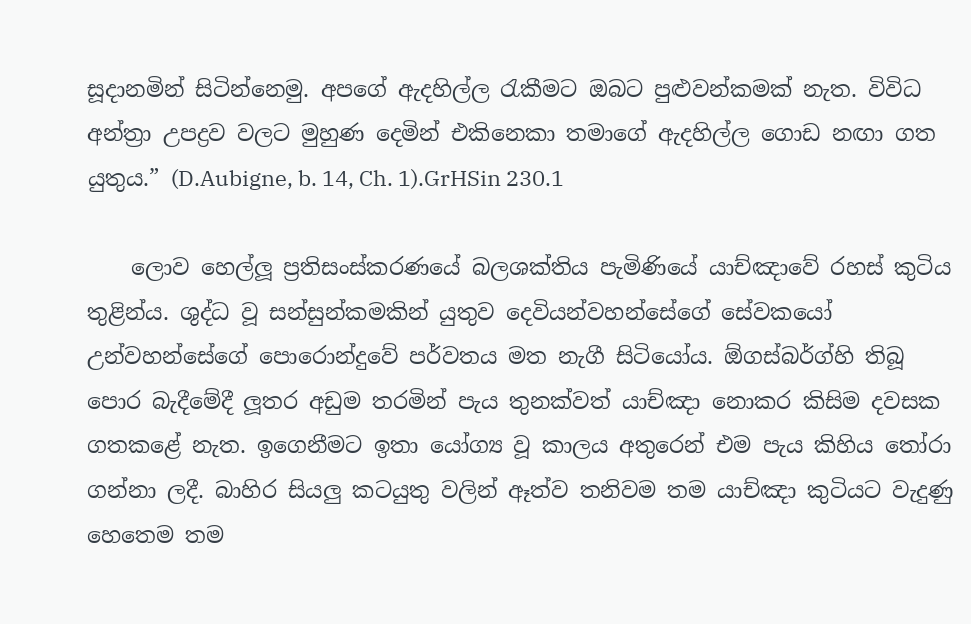සූදානමින් සිටින්නෙමු. අපගේ ඇදහිල්ල රැකීමට ඔබට පුළුවන්කමක් නැත. විවිධ අන්ත්‍රා උපද්‍රව වලට මුහුණ දෙමින් එකිනෙකා තමාගේ ඇදහිල්ල ගොඩ නඟා ගත යුතුය.” (D.Aubigne, b. 14, Ch. 1).GrHSin 230.1

    ලොව හෙල්ලූ ප්‍රතිසංස්කරණයේ බලශක්තිය පැමිණියේ යාච්ඤාවේ රහස් කුටිය තුළින්ය. ශුද්ධ වූ සන්සුන්කමකින් යුතුව දෙවියන්වහන්සේගේ සේවකයෝ උන්වහන්සේගේ පොරොන්දුවේ පර්වතය මත නැගී සිටියෝය. ඕගස්බර්ග්හි තිබූ පොර බැදීමේදී ලූතර අඩුම තරමින් පැය තුනක්වත් යාච්ඤා නොකර කිසිම දවසක ගතකළේ නැත. ඉගෙනීමට ඉතා යෝග්‍ය වූ කාලය අතුරෙන් එම පැය කිහිය තෝරා ගන්නා ලදී. බාහිර සියලු කටයුතු වලින් ඈත්ව තනිවම තම යාච්ඤා කුටියට වැදුණු හෙතෙම තම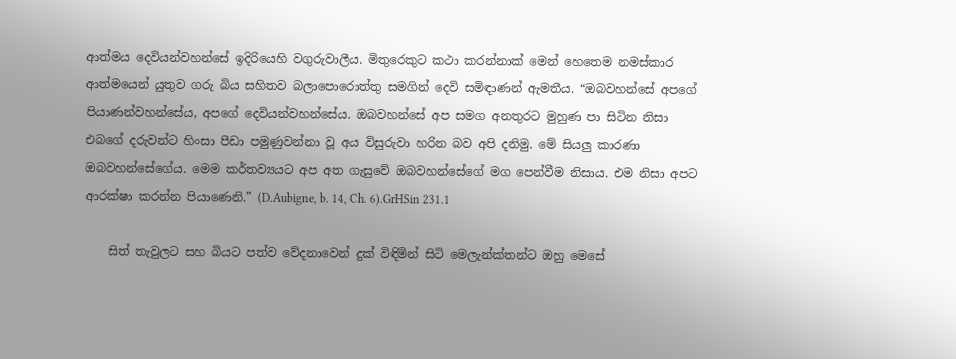ආත්මය දෙවියන්වහන්සේ ඉදිරියෙහි වගුරුවාලීය. මිතුරෙකුට කථා කරන්නාක් මෙන් හෙතෙම නමස්කාර ආත්මයෙන් යුතුව ගරු බිය සහිතව බලාපොරොත්තු සමගින් දෙවි සමිඳාණන් ඇමතීය. “ඔබවහන්සේ අපගේ පියාණන්වහන්සේය, අපගේ දෙවියන්වහන්සේය. ඔබවහන්සේ අප සමග අනතුරට මුහුණ පා සිටින නිසා එබගේ දරුවන්ට හිංසා පීඩා පමුණුවන්නා වූ අය විසුරුවා හරින බව අපි දනිමු. මේ සියලු කාරණා ඔබවහන්සේගේය. මෙම කර්තව්‍යයට අප අත ගැසුවේ ඔබවහන්සේගේ මග පෙන්වීම නිසාය. එම නිසා අපට ආරක්ෂා කරන්න පියාණෙනි.” (D.Aubigne, b. 14, Ch. 6).GrHSin 231.1

    සිත් තැවුලට සහ බියට පත්ව වේදනාවෙන් දුක් විඳිමින් සිටි මෙලැන්ක්තන්ට ඔහු මෙසේ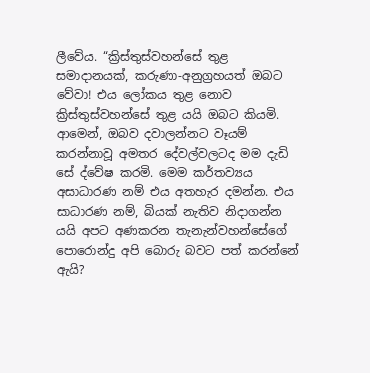ලීවේය. “ක්‍රිස්තුස්වහන්සේ තුළ සමාදානයක්, කරුණා-අනුග්‍රහයත් ඔබට වේවා! එය ලෝකය තුළ නොව ක්‍රිස්තුස්වහන්සේ තුළ යයි ඔබට කියමි. ආමෙන්, ඔබව දවාලන්නට වෑයම් කරන්නාවූ අමතර දේවල්වලටද මම දැඩි සේ ද්වේෂ කරමි. මෙම කර්තව්‍යය අසාධාරණ නම් එය අතහැර දමන්න. එය සාධාරණ නම්, බියක් නැතිව නිදාගන්න යයි අපට අණකරන තැනැන්වහන්සේගේ පොරොන්දු අපි බොරු බවට පත් කරන්නේ ඇයි?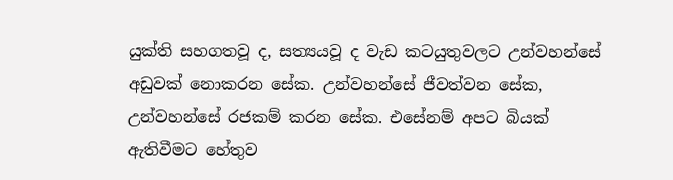යුක්ති සහගතවූ ද, සත්‍යයවූ ද වැඩ කටයුතුවලට උන්වහන්සේ අඩුවක් නොකරන සේක. උන්වහන්සේ ජීවත්වන සේක, උන්වහන්සේ රජකම් කරන සේක. එසේනම් අපට බියක් ඇතිවීමට හේතුව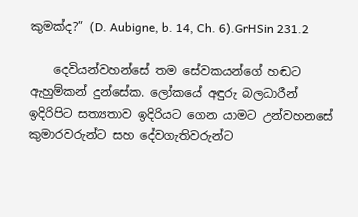කුමක්ද?” (D. Aubigne, b. 14, Ch. 6).GrHSin 231.2

    දෙවියන්වහන්සේ තම සේවකයන්ගේ හඬට ඇහුම්කන් දුන්සේක. ලෝකයේ අඳුරු බලධාරීන් ඉදිරිපිට සත්‍යතාව ඉදිරියට ගෙන යාමට උන්වහනසේ කුමාරවරුන්ට සහ දේවගැතිවරුන්ට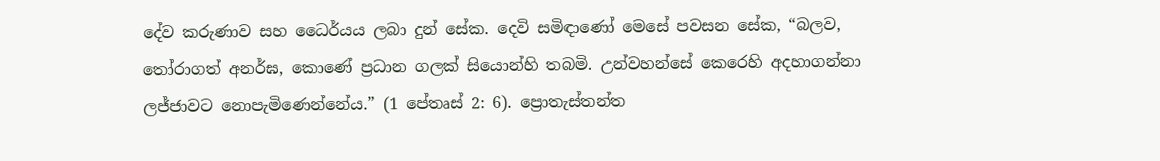දේව කරුණාව සහ ධෛර්යය ලබා දුන් සේක. දෙවි සමිඳාණෝ මෙසේ පවසන සේක, “බලව, තෝරාගත් අනර්ඝ, කොණේ ප්‍රධාන ගලක් සියොන්හි තබමි. උන්වහන්සේ කෙරෙහි අදහාගන්නා ලජ්ජාවට නොපැමිණෙන්නේය.” (1 පේතෘස් 2: 6). ප්‍රොතැස්තන්ත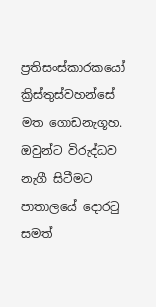ප්‍රතිසංස්කාරකයෝ ක්‍රිස්තුස්වහන්සේ මත ගොඩනැගූහ. ඔවුන්ට විරුද්ධව නැගී සිටීමට පාතාලයේ දොරටු සමත්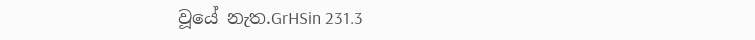වූයේ නැත.GrHSin 231.3